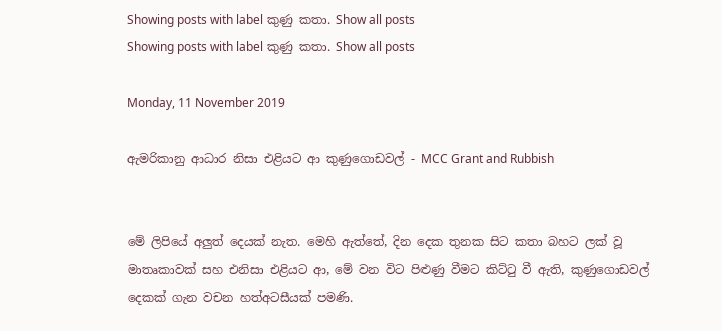Showing posts with label කුණු කතා. Show all posts
Showing posts with label කුණු කතා. Show all posts

Monday, 11 November 2019

ඇමරිකානු ආධාර නිසා එළියට ආ කුණුගොඩවල් - MCC Grant and Rubbish


මේ ලිපියේ අලුත් දෙයක් නැත. මෙහි ඇත්තේ, දින දෙක තුනක සිට කතා බහට ලක් වූ මාතෘකාවක් සහ එනිසා එළියට ආ, මේ වන විට පිළුණු වීමට කිට්ටු වී ඇති, කුණුගොඩවල් දෙකක් ගැන වචන හත්අටසීයක් පමණි.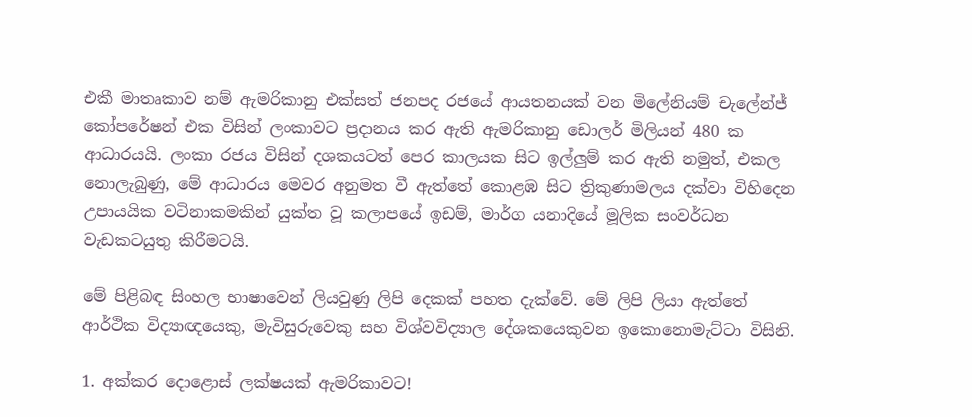එකී මාතෘකාව නම් ඇමරිකානු එක්සත් ජනපද රජයේ ආයතනයක් වන මිලේනියම් චැලේන්ජ් කෝපරේෂන් එක විසින් ලංකාවට ප්‍රදානය කර ඇති ඇමරිකානු ඩොලර් මිලියන් 480 ක ආධාරයයි. ලංකා රජය විසින් දශකයටත් පෙර කාලයක සිට ඉල්ලුම් කර ඇති නමුත්, එකල නොලැබුණු, මේ ආධාරය මෙවර අනුමත වී ඇත්තේ කොළඹ සිට ත්‍රිකුණාමලය දක්වා විහිදෙන උපායයික වටිනාකමකින් යුක්ත වූ කලාපයේ ඉඩම්, මාර්ග යනාදියේ මූලික සංවර්ධන වැඩකටයුතු කිරීමටයි.

මේ පිළිබඳ සිංහල භාෂාවෙන් ලියවුණු ලිපි දෙකක් පහත දැක්වේ. මේ ලිපි ලියා ඇත්තේ ආර්ථික විද්‍යාඥයෙකු, මැවිසුරුවෙකු සහ විශ්වවිද්‍යාල දේශකයෙකුවන ඉකොනොමැට්ටා විසිනි.

1. අක්කර දොළොස් ලක්ෂයක් ඇමරිකාවට!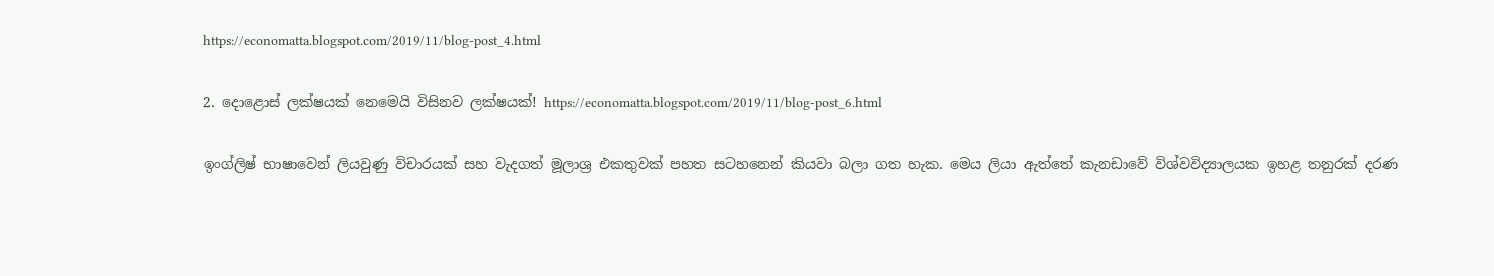https://economatta.blogspot.com/2019/11/blog-post_4.html

2. දොළොස් ලක්ෂයක් නෙමෙයි විසිනව ලක්ෂයක්! https://economatta.blogspot.com/2019/11/blog-post_6.html

ඉංග්ලිෂ් භාෂාවෙන් ලියවුණු විචාරයක් සහ වැදගත් මූලාශ්‍ර එකතුවක් පහත සටහනෙන් කියවා බලා ගත හැක. මෙය ලියා ඇත්තේ කැනඩාවේ විශ්වවිද්‍යාලයක ඉහළ තනුරක් දරණ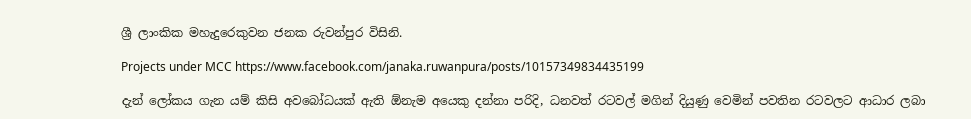ශ්‍රී ලාංකික මහැදුරෙකුවන ජනක රුවන්පුර විසිනි.

Projects under MCC https://www.facebook.com/janaka.ruwanpura/posts/10157349834435199

දැන් ලෝකය ගැන යම් කිසි අවබෝධයක් ඇති ඕනැම අයෙකු දන්නා පරිදි, ධනවත් රටවල් මගින් දියුණු වෙමින් පවතින රටවලට ආධාර ලබා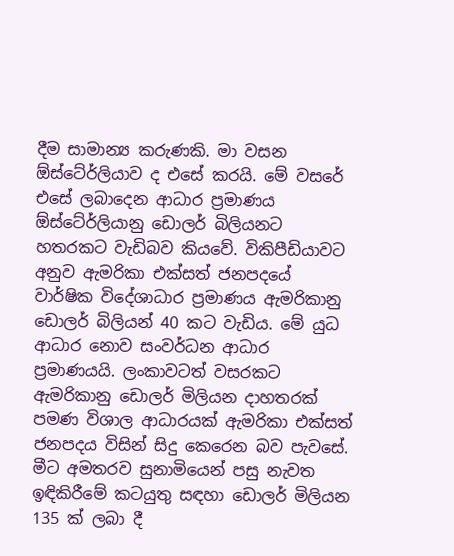දීම සාමාන්‍ය කරුණකි. මා වසන ඕස්ටේ‍ර්ලියාව ද එසේ කරයි. මේ වසරේ එසේ ලබාදෙන ආධාර ප්‍රමාණය ඕස්ටේ‍ර්ලියානු ඩොලර් බිලියනට හතරකට වැඩිබව කියවේ. විකිපීඩියාවට අනුව ඇමරිකා එක්සත් ජනපදයේ වාර්ෂික විදේශාධාර ප්‍රමාණය ඇමරිකානු ඩොලර් බිලියන් 40 කට වැඩිය. මේ යුධ ආධාර නොව සංවර්ධන ආධාර ප්‍රමාණයයි. ලංකාවටත් වසරකට ඇමරිකානු ඩොලර් මිලියන දාහතරක් පමණ විශාල ආධාරයක් ඇමරිකා එක්සත් ජනපදය විසින් සිදු කෙරෙන බව පැවසේ. මීට අමතරව සුනාමියෙන් පසු නැවත ඉඳිකිරීමේ කටයුතු සඳහා ඩොලර් මිලියන 135 ක් ලබා දී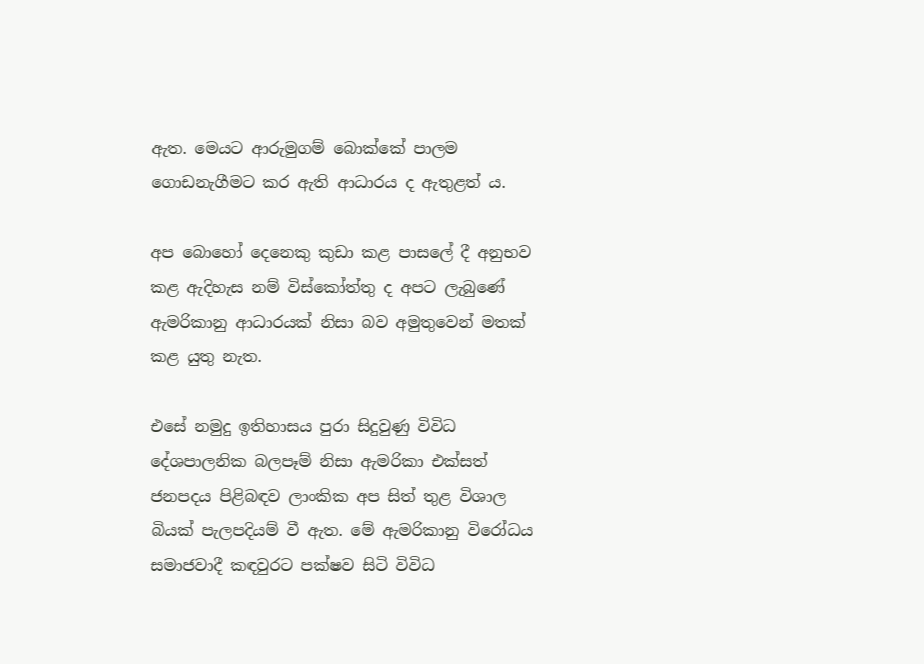ඇත. මෙයට ආරුමුගම් බොක්කේ පාලම ගොඩනැගීමට කර ඇති ආධාරය ද ඇතුළත් ය.

අප බොහෝ දෙනෙකු කුඩා කළ පාසලේ දී අනුභව කළ ඇදිහැස නම් විස්කෝත්තු ද අපට ලැබුණේ ඇමරිකානු ආධාරයක් නිසා බව අමුතුවෙන් මතක් කළ යුතු නැත.

එසේ නමුදු ඉතිහාසය පුරා සිදුවුණු විවිධ දේශපාලනික බලපෑම් නිසා ඇමරිකා එක්සත් ජනපදය පිළිබඳව ලාංකික අප සිත් තුළ විශාල බියක් පැලපදියම් වී ඇත. මේ ඇමරිකානු විරෝධය සමාජවාදී කඳවුරට පක්ෂව සිටි විවිධ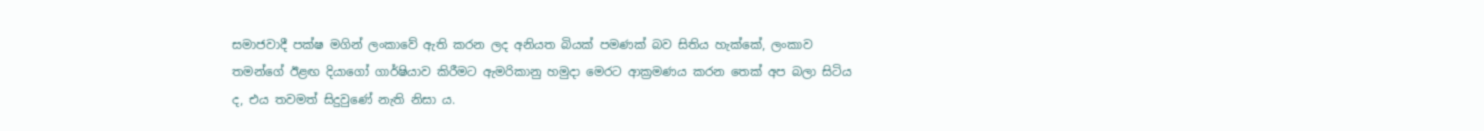සමාජවාදී පක්ෂ මගින් ලංකාවේ ඇති කරන ලද අනියත බියක් පමණක් බව සිතිය හැක්කේ, ලංකාව තමන්ගේ ඊළඟ දියාගෝ ගාර්ෂියාව කිරීමට ඇමරිකානු හමුදා මෙරට ආක්‍රමණය කරන තෙක් අප බලා සිටිය ද, එය තවමත් සිදුවුණේ නැති නිසා ය.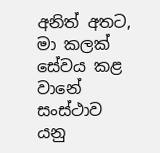අනිත් අතට, මා කලක් සේවය කළ වානේ සංස්ථාව යනු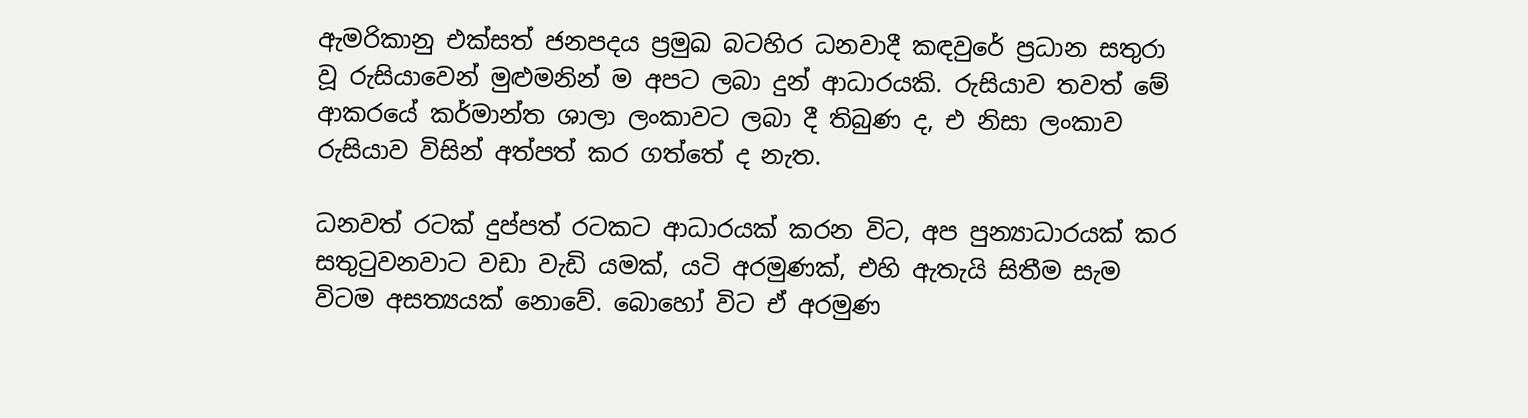ඇමරිකානු එක්සත් ජනපදය ප්‍රමුඛ බටහිර ධනවාදී කඳවුරේ ප්‍රධාන සතුරා වූ රුසියාවෙන් මුළුමනින් ම අපට ලබා දුන් ආධාරයකි. රුසියාව තවත් මේ ආකරයේ කර්මාන්ත ශාලා ලංකාවට ලබා දී තිබුණ ද, එ නිසා ලංකාව රුසියාව විසින් අත්පත් කර ගත්තේ ද නැත.

ධනවත් රටක් දුප්පත් රටකට ආධාරයක් කරන විට, අප පුන්‍යාධාරයක් කර සතුටුවනවාට වඩා වැඩි යමක්, යටි අරමුණක්, එහි ඇතැයි සිතීම සැම විටම අසත්‍යයක් නොවේ. බොහෝ විට ඒ අරමුණ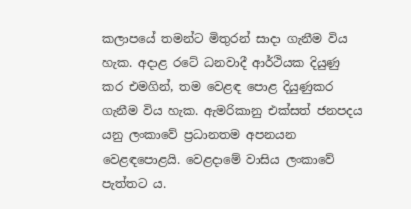කලාපයේ තමන්ට මිතුරන් සාදා ගැනීම විය හැක. අදාළ රටේ ධනවාදී ආර්ථියක දියුණු කර එමගින්, තම වෙළඳ පොළ දියුණුකර ගැනීම විය හැක. ඇමරිකානු එක්සත් ජනපදය යනු ලංකාවේ ප්‍රධානතම අපනයන වෙළඳපොළයි. වෙළදාමේ වාසිය ලංකාවේ පැත්තට ය.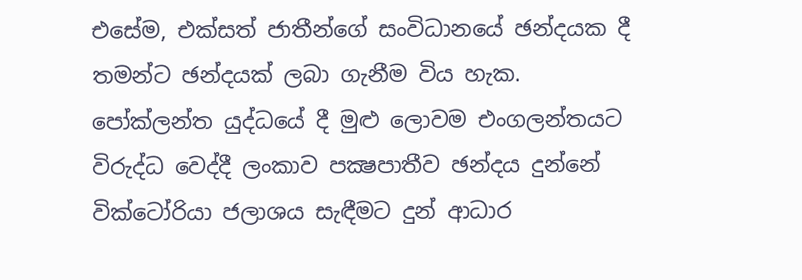එසේම, එක්සත් ජාතීන්ගේ සංවිධානයේ ඡන්දයක දී තමන්ට ඡන්දයක් ලබා ගැනීම විය හැක. පෝක්ලන්ත යුද්ධයේ දී මුළු ලොවම එංගලන්තයට විරුද්ධ වෙද්දී ලංකාව පක්‍ෂපාතීව ඡන්දය දුන්නේ වික්ටෝරියා ජලාශය සැඳීමට දුන් ආධාර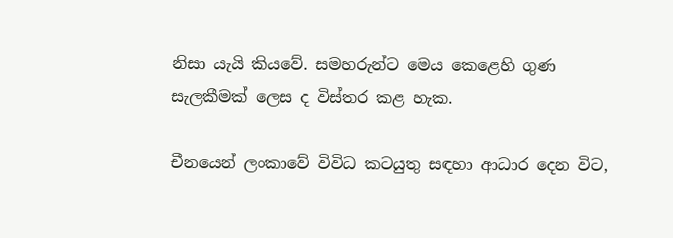නිසා යැයි කියවේ. සමහරුන්ට මෙය කෙළෙහි ගුණ සැලකීමක් ලෙස ද විස්තර කළ හැක.

චීනයෙන් ලංකාවේ විවිධ කටයුතු සඳහා ආධාර දෙන විට,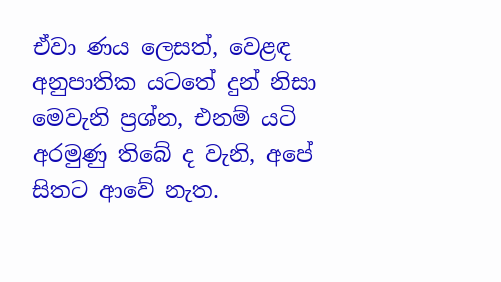ඒවා ණය ලෙසත්, වෙළඳ අනුපාතික යටතේ දුන් නිසා මෙවැනි ප්‍රශ්න, එනම් යටි අරමුණු තිබේ ද වැනි, අපේ සිතට ආවේ නැත.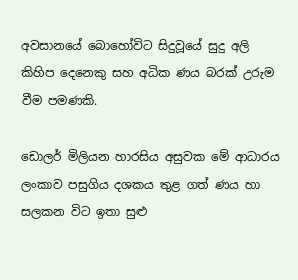අවසානයේ බොහෝවිට සිදුවූයේ සුදු අලි කිහිප දෙනෙකු සහ අධික ණය බරක් උරුම වීම පමණකි.

ඩොලර් මිලියන හාරසිය අසුවක මේ ආධාරය ලංකාව පසුගිය දශකය තුළ ගත් ණය හා සලකන විට ඉතා සුළු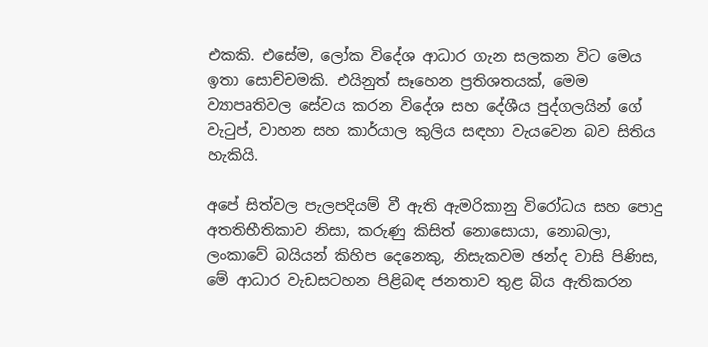එකකි. එසේම, ලෝක විදේශ ආධාර ගැන සලකන විට මෙය ඉතා සොච්චමකි. එයිනුත් සෑහෙන ප්‍රතිශතයක්, මෙම ව්‍යාපෘතිවල සේවය කරන විදේශ සහ දේශීය පුද්ගලයින් ගේ වැටුප්, වාහන සහ කාර්යාල කුලිය සඳහා වැයවෙන බව සිතිය හැකියි.

අපේ සිත්වල පැලපදියම් වී ඇති ඇමරිකානු විරෝධය සහ පොදු අතතිභීතිකාව නිසා, කරුණු කිසිත් නොසොයා, නොබලා, ලංකාවේ බයියන් කිහිප දෙනෙකු, නිසැකවම ඡන්ද වාසි පිණිස, මේ ආධාර වැඩසටහන පිළිබඳ ජනතාව තුළ බිය ඇතිකරන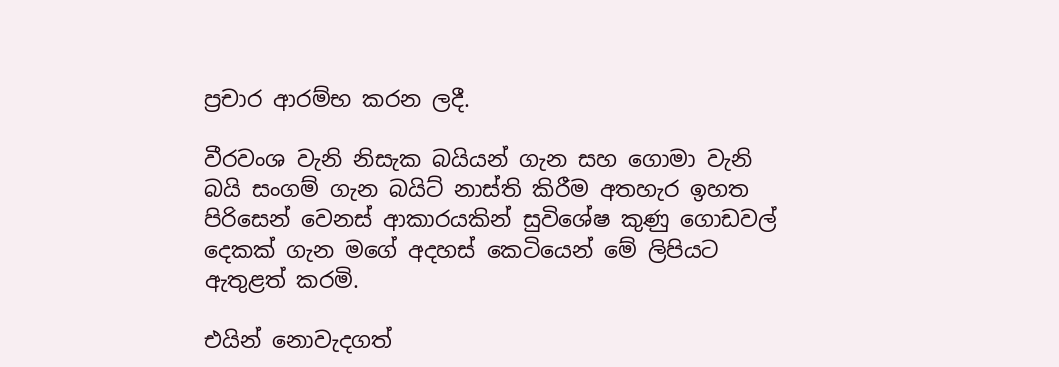ප්‍රචාර ආරම්භ කරන ලදී.

වීරවංශ වැනි නිසැක බයියන් ගැන සහ ගොමා වැනි බයි සංගම් ගැන බයිට් නාස්ති කිරීම අතහැර ඉහත පිරිසෙන් වෙනස් ආකාරයකින් සුවිශේෂ කුණු ගොඩවල් දෙකක් ගැන මගේ අදහස් කෙටියෙන් මේ ලිපියට ඇතුළත් කරමි.

එයින් නොවැදගත්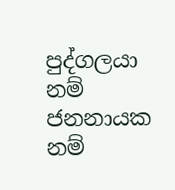පුද්ගලයා නම් ජනනායක නම්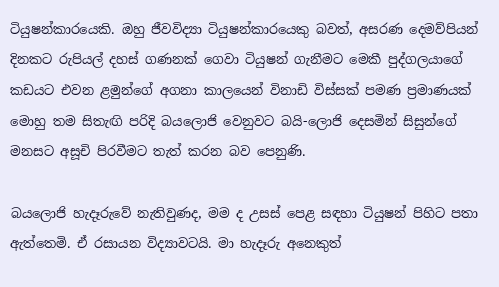ටියුෂන්කාරයෙකි. ඔහු ජීවවිද්‍යා ටියුෂන්කාරයෙකු බවත්, අසරණ දෙමව්පියන් දිනකට රුපියල් දහස් ගණනක් ගෙවා ටියුෂන් ගැනීමට මෙකී පුද්ගලයාගේ කඩයට එවන ළමුන්ගේ අගනා කාලයෙන් විනාඩි විස්සක් පමණ ප්‍රමාණයක් මොහු තම සිතැඟි පරිදි බයලොජි වෙනුවට බයි-ලොජි දෙසමින් සිසුන්ගේ මනසට අසූචි පිරවීමට තැත් කරන බව පෙනුණි.

බයලොජි හැදෑරුවේ නැතිවුණද, මම ද උසස් පෙළ සඳහා ටියුෂන් පිහිට පතා ඇත්තෙමි. ඒ රසායන විද්‍යාවටයි. මා හැදෑරු අනෙකුත්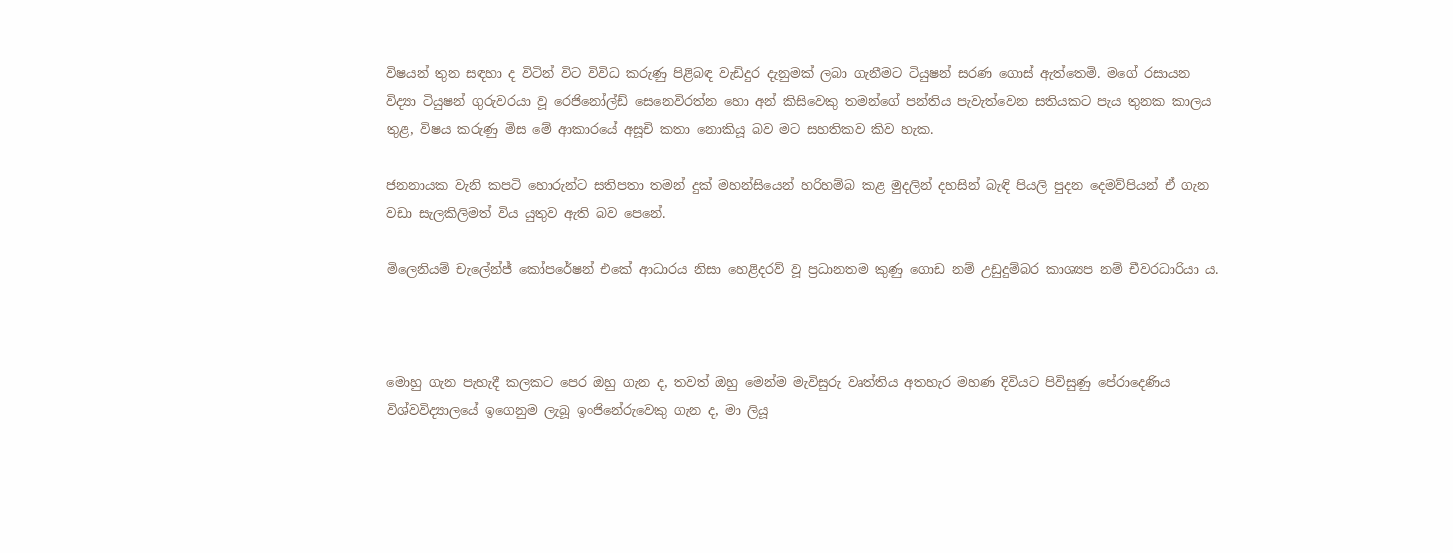විෂයන් තුන සඳහා ද විටින් විට විවිධ කරුණු පිළිබඳ වැඩිදුර දැනුමක් ලබා ගැනීමට ටියුෂන් සරණ ගොස් ඇත්තෙමි. මගේ රසායන විද්‍යා ටියුෂන් ගුරුවරයා වූ රෙජිනෝල්ඩ් සෙනෙවිරත්න හො අන් කිසිවෙකු තමන්ගේ පන්තිය පැවැත්වෙන සතියකට පැය තුනක කාලය තුළ, විෂය කරුණු මිස මේ ආකාරයේ අසූචි කතා නොකියූ බව මට සහතිකව කිව හැක.

ජනනායක වැනි කපටි හොරුන්ට සතිපතා තමන් දුක් මහන්සියෙන් හරිහම්බ කළ මුදලින් දහසින් බැඳි පියලි පුදන දෙමව්පියන් ඒ ගැන වඩා සැලකිලිමත් විය යුතුව ඇති බව පෙනේ.

මිලෙනියම් චැලේන්ජ් කෝපරේෂන් එකේ ආධාරය නිසා හෙළිදරව් වූ ප්‍රධානතම කුණු ගොඩ නම් උඩුදුම්බර කාශ්‍යප නම් චීවරධාරියා ය.



මොහු ගැන පැහැදී කලකට පෙර ඔහු ගැන ද, තවත් ඔහු මෙන්ම මැවිසුරු වෘත්තිය අතහැර මහණ දිවියට පිවිසුණු පේරාදෙණිය විශ්වවිද්‍යාලයේ ඉගෙනුම ලැබූ ඉංජිනේරුවෙකු ගැන ද, මා ලියූ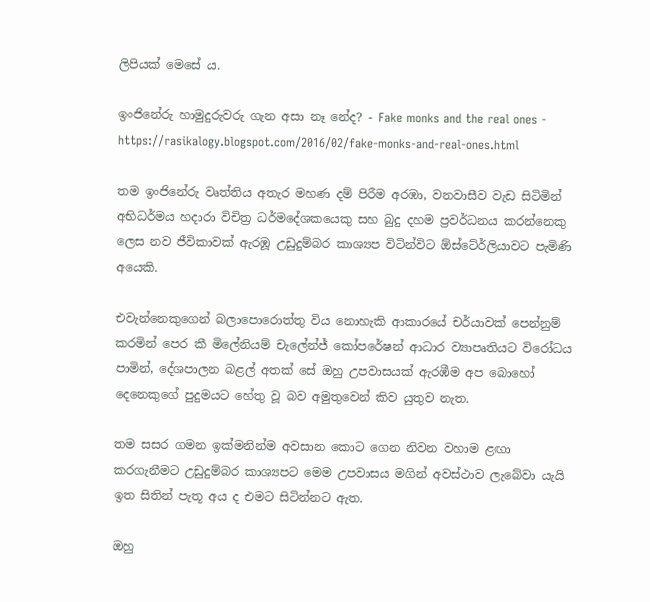ලිපියක් මෙසේ ය.

ඉංජිනේරු හාමුදුරුවරු ගැන අසා නෑ නේද? - Fake monks and the real ones - https://rasikalogy.blogspot.com/2016/02/fake-monks-and-real-ones.html

තම ඉංජිනේරු වෘත්තිය අතැර මහණ දම් පිරීම අරඹා, වනවාසීව වැඩ සිටිමින් අභිධර්මය හදාරා විචිත්‍ර ධර්මදේශකයෙකු සහ බුදු දහම ප්‍රවර්ධනය කරන්නෙකු ලෙස නව ජීවිකාවක් ඇරඹූ උඩුදුම්බර කාශ්‍යප විටින්විට ඕස්ටේ‍ර්ලියාවට පැමිණි අයෙකි.

එවැන්නෙකුගෙන් බලාපොරොත්තු විය නොහැකි ආකාරයේ චර්යාවක් පෙන්නුම් කරමින් පෙර කී මිලේනියම් චැලේන්ජ් කෝපරේෂන් ආධාර ව්‍යාපෘතියට විරෝධය පාමින්, දේශපාලන බළල් අතක් සේ ඔහු උපවාසයක් ඇරඹීම අප බොහෝ දෙනෙකුගේ පුදුමයට හේතු වූ බව අමුතුවෙන් කිව යුතුව නැත.

තම සසර ගමන ඉක්මනින්ම අවසාන කොට ගෙන නිවන වහාම ළඟා කරගැනීමට උඩුදුම්බර කාශ්‍යපට මෙම උපවාසය මගින් අවස්ථාව ලැබේවා යැයි ඉත සිතින් පැතූ අය ද එමට සිටින්නට ඇත.

ඔහු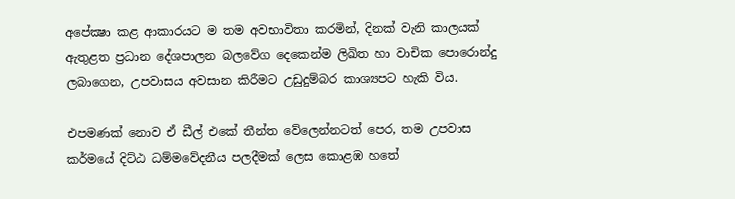අපේක්‍ෂා කළ ආකාරයට ම තම අවභාවිතා කරමින්, දිනක් වැනි කාලයක් ඇතුළත ප්‍රධාන දේශපාලන බලවේග දෙකෙන්ම ලිඛිත හා වාචික පොරොන්දු ලබාගෙන, උපවාසය අවසාන කිරීමට උඩුදුම්බර කාශ්‍යපට හැකි විය.

එපමණක් නොව ඒ ඩීල් එකේ තීන්ත වේලෙන්නටත් පෙර, තම උපවාස කර්මයේ දිට්ඨ ධම්මවේදනීය පලදීමක් ලෙස කොළඹ හතේ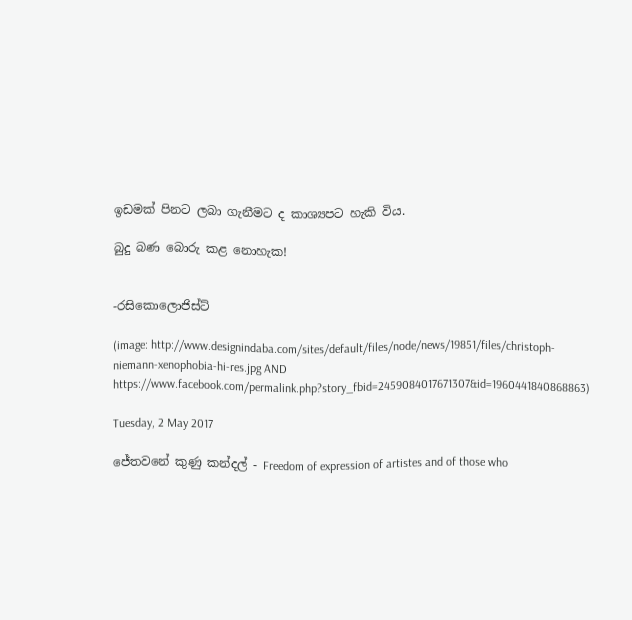ඉඩමක් පිනට ලබා ගැනීමට ද කාශ්‍යපට හැකි විය.

බුදු බණ බොරු කළ නොහැක!


-රසිකොලොජිස්ට්

(image: http://www.designindaba.com/sites/default/files/node/news/19851/files/christoph-niemann-xenophobia-hi-res.jpg AND https://www.facebook.com/permalink.php?story_fbid=2459084017671307&id=1960441840868863)

Tuesday, 2 May 2017

ජේතවනේ කුණු කන්දල් - Freedom of expression of artistes and of those who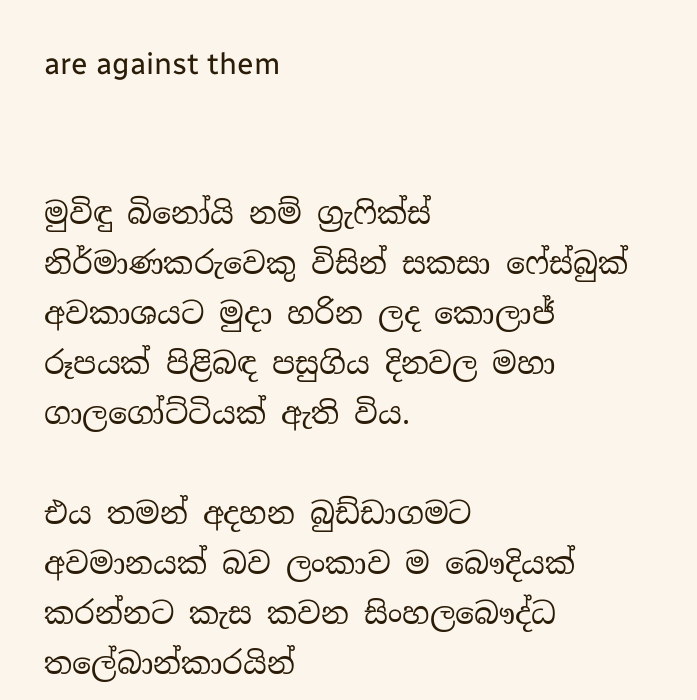are against them


මුවිඳු බිනෝයි නම් ග්‍රැෆික්ස් නිර්මාණකරුවෙකු විසින් සකසා ෆේස්බුක් අවකාශයට මුදා හරින ලද කොලාජ් රූපයක් පිළිබඳ පසුගිය දිනවල මහා ගාලගෝට්ටියක් ඇති විය.

එය තමන් අදහන බුඩ්ඩාගමට අවමානයක් බව ලංකාව ම බෞදියක් කරන්නට කැස කවන සිංහලබෞද්ධ තලේබාන්කාරයින්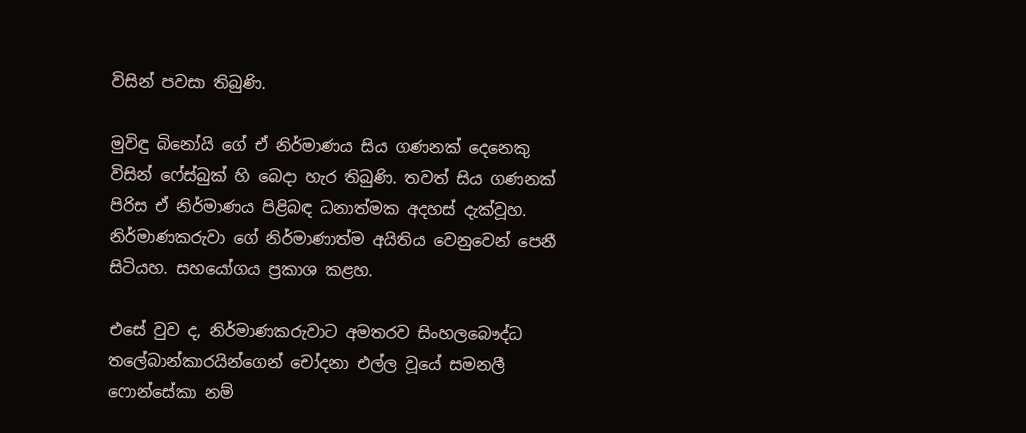විසින් පවසා තිබුණි.

මුවිඳු බිනෝයි ගේ ඒ නිර්මාණය සිය ගණනක් දෙනෙකු විසින් ෆේස්බුක් හි බෙදා හැර තිබුණි. තවත් සිය ගණනක් පිරිස ඒ නිර්මාණය පිළිබඳ ධනාත්මක අදහස් දැක්වූහ. නිර්මාණකරුවා ගේ නිර්මාණාත්ම අයිතිය වෙනුවෙන් පෙනී සිටියහ. සහයෝගය ප්‍රකාශ කළහ.

එසේ වුව ද, නිර්මාණකරුවාට අමතරව සිංහලබෞද්ධ තලේබාන්කාරයින්ගෙන් චෝදනා එල්ල වූයේ සමනලී ෆොන්සේකා නම්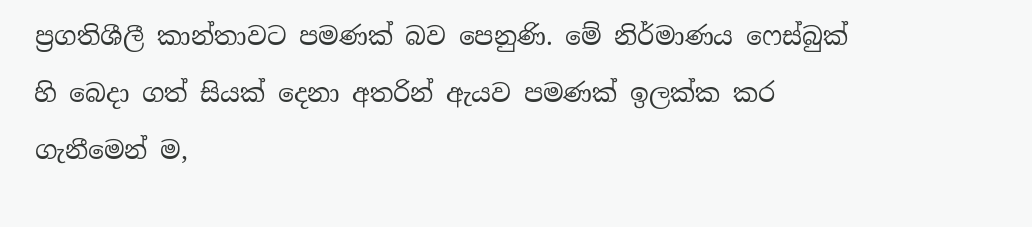ප්‍රගතිශීලී කාන්තාවට පමණක් බව පෙනුණි. මේ නිර්මාණය ෆෙස්බුක් හි බෙදා ගත් සියක් දෙනා අතරින් ඇයව පමණක් ඉලක්ක කර ගැනීමෙන් ම,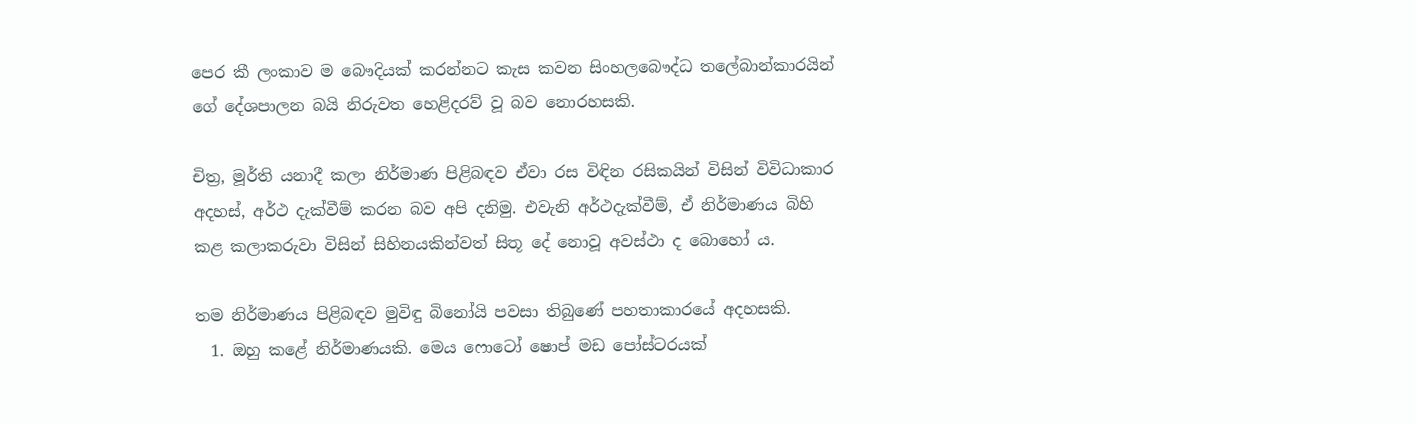පෙර කී ලංකාව ම බෞදියක් කරන්නට කැස කවන සිංහලබෞද්ධ තලේබාන්කාරයින් ගේ දේශපාලන බයි නිරුවත හෙළිදරව් වූ බව නොරහසකි.

චිත්‍ර, මූර්ති යනාදී කලා නිර්මාණ පිළිබඳව ඒවා රස විඳින රසිකයින් විසින් විවිධාකාර අදහස්, අර්ථ දැක්වීම් කරන බව අපි දනිමු. එවැනි අර්ථදැක්වීම්, ඒ නිර්මාණය බිහි කළ කලාකරුවා විසින් සිහිනයකින්වත් සිතූ දේ නොවූ අවස්ථා ද බොහෝ ය.

තම නිර්මාණය පිළිබඳව මුවිඳු බිනෝයි පවසා තිබුණේ පහතාකාරයේ අදහසකි.
  1. ඔහු කළේ නිර්මාණයකි. මෙය ෆොටෝ ෂොප් මඩ පෝස්ටරයක්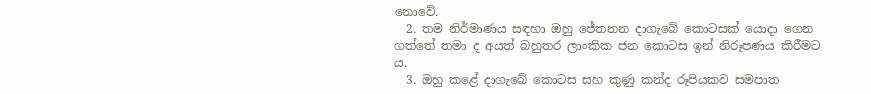නොවේ.
  2. තම නිර්මාණය සඳහා ඔහු ජේතනන දාගැබේ කොටසක් යොදා ගෙන ගත්තේ තමා ද අයත් බහුතර ලාංකික ජන කොටස ඉන් නිරූපණය කිරීමට ය.
  3. ඔහු කළේ දාගැබේ කොටස සහ කුණු කන්ද රූපියකව සමපාත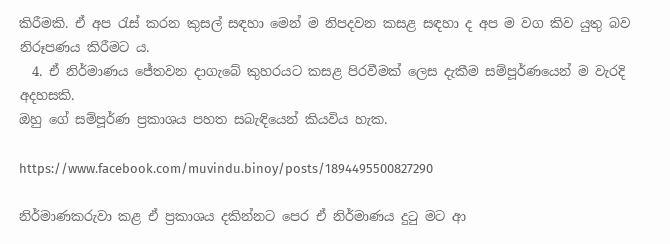කිරීමකි. ඒ අප රැස් කරන කුසල් සඳහා මෙන් ම නිපදවන කසළ සඳහා ද අප ම වග කිව යුතු බව නිරූපණය කිරීමට ය.
  4. ඒ නිර්මාණය ජේතවන දාගැබේ කුහරයට කසළ පිරවීමක් ලෙස දැකීම සම්පූර්ණයෙන් ම වැරදි අදහසකි.
ඔහු ගේ සම්පූර්ණ ප්‍රකාශය පහත සබැඳියෙන් කියවිය හැක.

https://www.facebook.com/muvindu.binoy/posts/1894495500827290

නිර්මාණකරුවා කළ ඒ ප්‍රකාශය දකින්නට පෙර ඒ නිර්මාණය දුටු මට ආ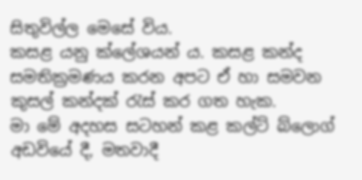සිතුවිල්ල මෙසේ විය.
කසළ යනු ක්ලේශයන් ය. කසළ කන්ද සමතික්‍රමණය කරන අපට ඒ හා සමවන කුසල් කන්දක් රැස් කර ගත හැක.
මා මේ අදහස සටහන් කළ කල්ට් බ්ලොග් අඩවියේ දී, මතවාදී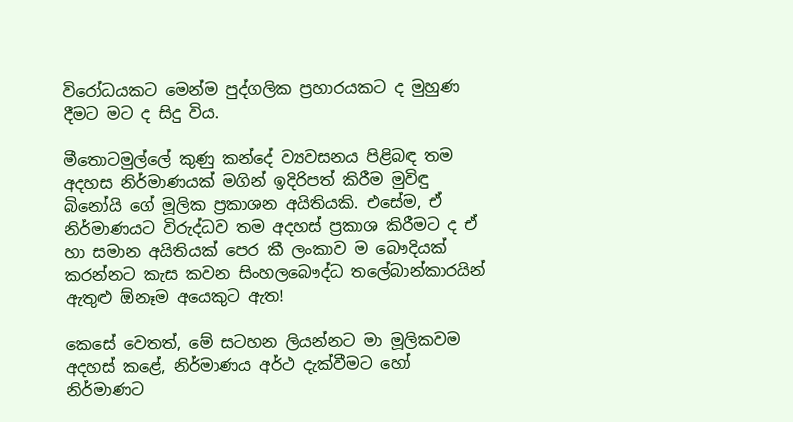විරෝධයකට මෙන්ම පුද්ගලික ප්‍රහාරයකට ද මුහුණ දීමට මට ද සිදු විය.

මීතොටමුල්ලේ කුණු කන්දේ ව්‍යවසනය පිළිබඳ තම අදහස නිර්මාණයක් මගින් ඉදිරිපත් කිරීම මුවිඳු බිනෝයි ගේ මූලික ප්‍රකාශන අයිතියකි. එසේම, ඒ නිර්මාණයට විරුද්ධව තම අදහස් ප්‍රකාශ කිරීමට ද ඒ හා සමාන අයිතියක් පෙර කී ලංකාව ම බෞදියක් කරන්නට කැස කවන සිංහලබෞද්ධ තලේබාන්කාරයින් ඇතුළු ඕනෑම අයෙකුට ඇත!

කෙසේ වෙතත්, මේ සටහන ලියන්නට මා මූලිකවම අදහස් කළේ, නිර්මාණය අර්ථ දැක්වීමට හෝ නිර්මාණට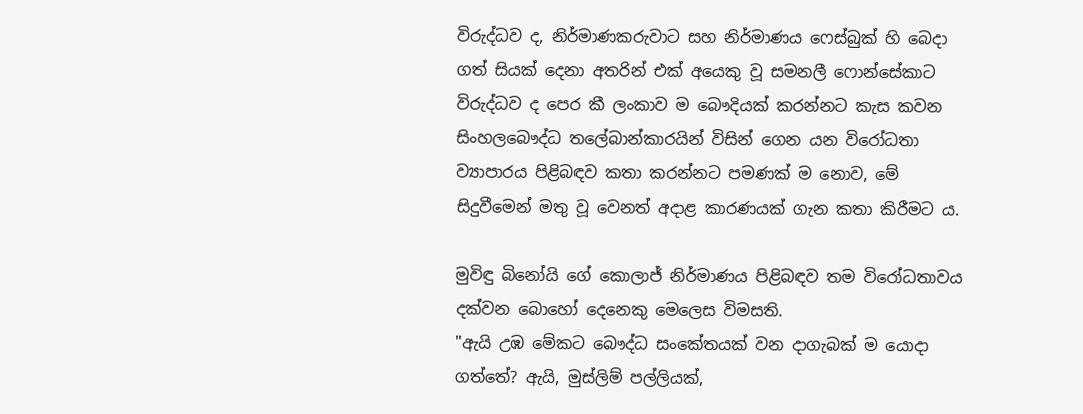විරුද්ධව ද, නිර්මාණකරුවාට සහ නිර්මාණය ෆෙස්බුක් හි බෙදා ගත් සියක් දෙනා අතරින් එක් අයෙකු වූ සමනලී ෆොන්සේකාට විරුද්ධව ද පෙර කී ලංකාව ම බෞදියක් කරන්නට කැස කවන සිංහලබෞද්ධ තලේබාන්කාරයින් විසින් ගෙන යන විරෝධතා ව්‍යාපාරය පිළිබඳව කතා කරන්නට පමණක් ම නොව, මේ සිදුවීමෙන් මතු වූ වෙනත් අදාළ කාරණයක් ගැන කතා කිරීමට ය.

මුවිඳු බිනෝයි ගේ කොලාජ් නිර්මාණය පිළිබඳව තම විරෝධතාවය දක්වන බොහෝ දෙනෙකු මෙලෙස විමසති.
"ඇයි උඹ මේකට බෞද්ධ සංකේතයක් වන දාගැබක් ම යොදා ගත්තේ? ඇයි, මුස්ලිම් පල්ලියක්,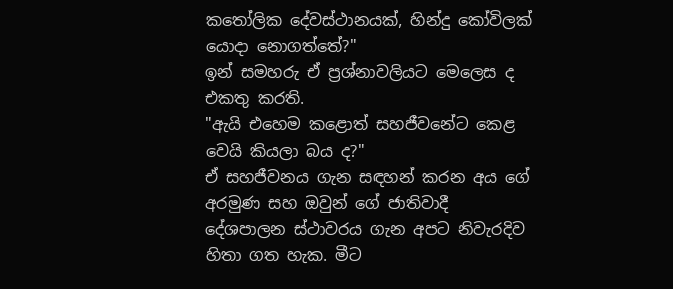කතෝලික දේවස්ථානයක්, හින්දු කෝවිලක් යොදා නොගත්තේ?"
ඉන් සමහරු ඒ ප්‍රශ්නාවලියට මෙලෙස ද එකතු කරති.
"ඇයි එහෙම කළොත් සහජීවනේට කෙළ වෙයි කියලා බය ද?"
ඒ සහජීවනය ගැන සඳහන් කරන අය ගේ අරමුණ සහ ඔවුන් ගේ ජාතිවාදී දේශපාලන ස්ථාවරය ගැන අපට නිවැරදිව හිතා ගත හැක. මීට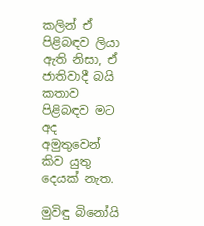කලින් ඒ පිළිබඳව ලියා ඇති නිසා, ඒ ජාතිවාදී බයි කතාව පිළිබඳව මට අද අමුතුවෙන් කිව යුතු දෙයක් නැත.

මුවිඳු බිනෝයි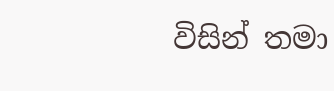විසින් තමා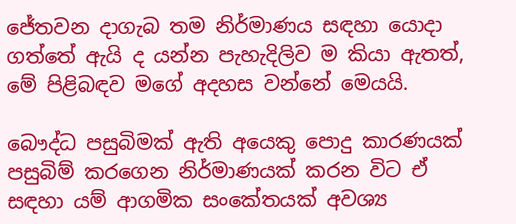ජේතවන දාගැබ තම නිර්මාණය සඳහා යොදා ගත්තේ ඇයි ද යන්න පැහැදිලිව ම කියා ඇතත්, මේ පිළිබඳව මගේ අදහස වන්නේ මෙයයි.

බෞද්ධ පසුබිමක් ඇති අයෙකු පොදු කාරණයක් පසුබිම් කරගෙන නිර්මාණයක් කරන විට ඒ සඳහා යම් ආගමික සංකේතයක් අවශ්‍ය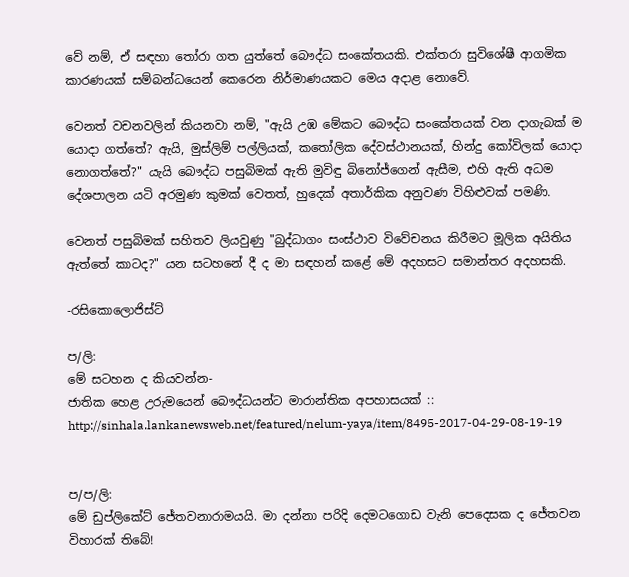වේ නම්, ඒ සඳහා තෝරා ගත යුත්තේ බෞද්ධ සංකේතයකි. එක්තරා සුවිශේෂී ආගමික කාරණයක් සම්බන්ධයෙන් කෙරෙන නිර්මාණයකට මෙය අදාළ නොවේ.

වෙනත් වචනවලින් කියනවා නම්, "ඇයි උඹ මේකට බෞද්ධ සංකේතයක් වන දාගැබක් ම යොදා ගත්තේ? ඇයි, මුස්ලිම් පල්ලියක්, කතෝලික දේවස්ථානයක්, හින්දු කෝවිලක් යොදා නොගත්තේ?" යැයි බෞද්ධ පසුබිමක් ඇති මුවිඳු බිනෝජ්ගෙන් ඇසීම, එහි ඇති අධම දේශපාලන යටි අරමුණ කුමක් වෙතත්, හුදෙක් අතාර්කික අනුවණ විහිළුවක් පමණි.

වෙනත් පසුබිමක් සහිතව ලියවුණු "බුද්ධාගං සංස්ථාව විවේචනය කිරීමට මූලික අයිතිය ඇත්තේ කාටද?" යන සටහනේ දී ද මා සඳහන් කළේ මේ අදහසට සමාන්තර අදහසකි.

-රසිකොලොජිස්ට්

ප/ලි:
මේ සටහන ද කියවන්න-
ජාතික හෙළ උරුමයෙන් බෞද්ධයන්ට මාරාන්තික අපහාසයක් ::
http://sinhala.lankanewsweb.net/featured/nelum-yaya/item/8495-2017-04-29-08-19-19


ප/ප/ලි:
මේ ඩුප්ලිකේට් ජේතවනාරාමයයි. මා දන්නා පරිදි දෙමටගොඩ වැනි පෙදෙසක ද ජේතවන විහාරක් තිබේ!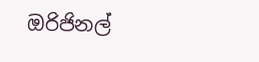ඔරිජිනල්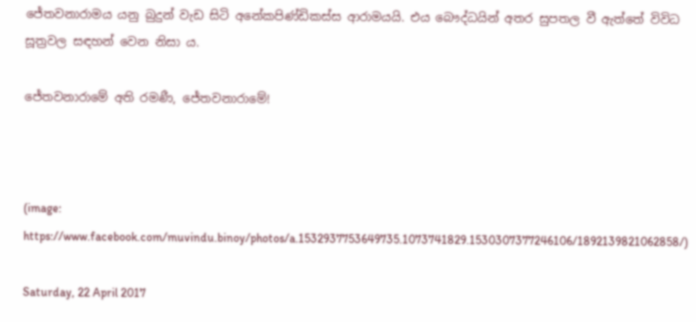ජේතවනාරාමය යනු බුදුන් වැඩ සිටි අනේකපිණ්ඩිකස්ස ආරාමයයි. එය බෞද්ධයින් අතර සුපතල වී ඇත්තේ විවිධ සූත්‍රවල සඳහන් වෙන නිසා ය.

ජේතවනාරාමේ අති රමණී, ජේතවනාරාමේ!



(image: https://www.facebook.com/muvindu.binoy/photos/a.1532937753649735.1073741829.1530307377246106/1892139821062858/)

Saturday, 22 April 2017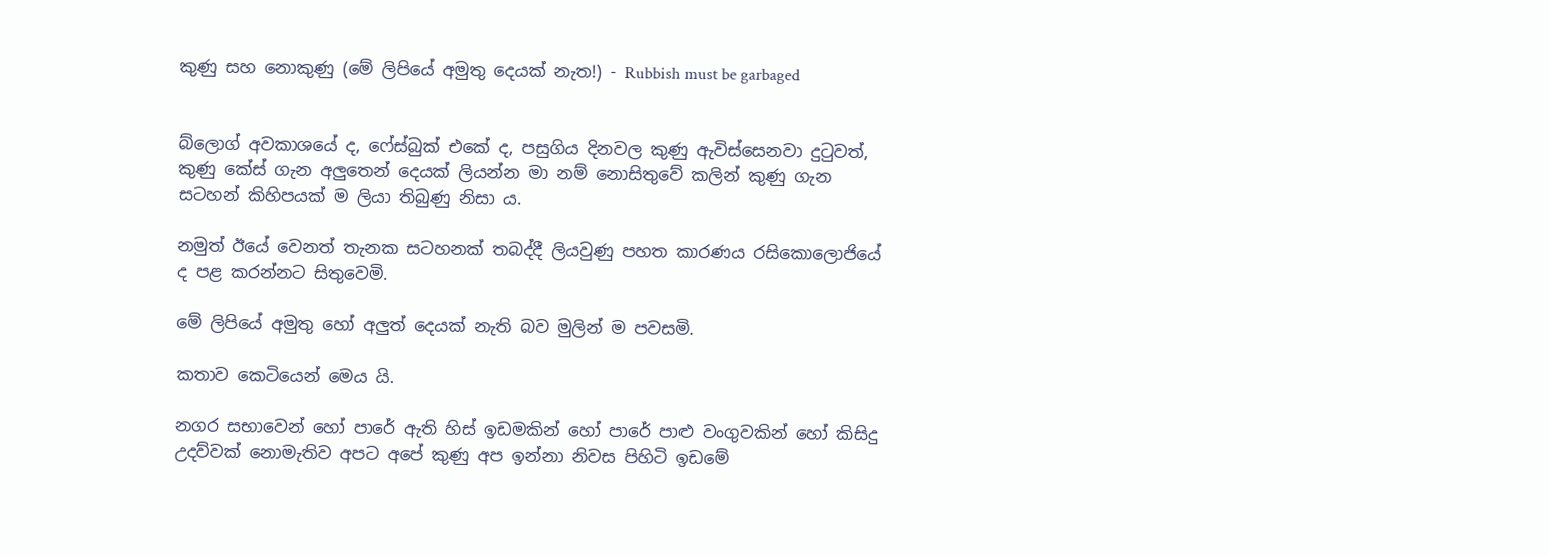කුණු සහ නොකුණු (මේ ලිපියේ අමුතු දෙයක් නැත!) - Rubbish must be garbaged


බ්ලොග් අවකාශයේ ද, ෆේස්බුක් එකේ ද, පසුගිය දිනවල කුණු ඇවිස්සෙනවා දුටුවත්, කුණු කේස් ගැන අලුතෙන් දෙයක් ලියන්න මා නම් නොසිතුවේ කලින් කුණු ගැන සටහන් කිහිපයක් ම ලියා තිබුණු නිසා ය.

නමුත් ඊයේ වෙනත් තැනක සටහනක් තබද්දී ලියවුණු පහත කාරණය රසිකොලොජියේ ද පළ කරන්නට සිතුවෙමි.

මේ ලිපියේ අමුතු හෝ අලුත් දෙයක් නැති බව මුලින් ම පවසමි.

කතාව කෙටියෙන් මෙය යි.

නගර සභාවෙන් හෝ පාරේ ඇති හිස් ඉඩමකින් හෝ පාරේ පාළු වංගුවකින් හෝ කිසිදු උදව්වක් නොමැතිව අපට අපේ කුණු අප ඉන්නා නිවස පිහිටි ඉඩමේ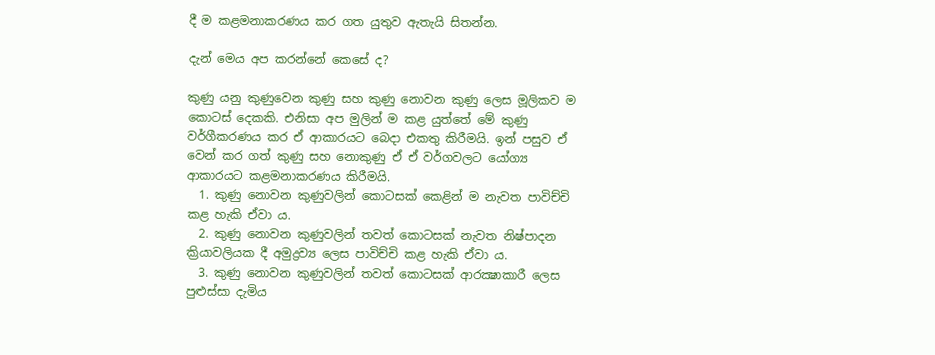දී ම කළමනාකරණය කර ගත යුතුව ඇතැයි සිතන්න.

දැන් මෙය අප කරන්නේ කෙසේ ද?

කුණු යනු කුණුවෙන කුණු සහ කුණු නොවන කුණු ලෙස මූලිකව ම කොටස් දෙකකි. එනිසා අප මුලින් ම කළ යුත්තේ මේ කුණු වර්ගීකරණය කර ඒ ආකාරයට බෙදා එකතු කිරීමයි. ඉන් පසුව ඒ වෙන් කර ගත් කුණු සහ නොකුණු ඒ ඒ වර්ගවලට යෝග්‍ය ආකාරයට කළමනාකරණය කිරීමයි.
  1. කුණු නොවන කුණුවලින් කොටසක් කෙළින් ම නැවත පාවිච්චි කළ හැකි ඒවා ය.
  2. කුණු නොවන කුණුවලින් තවත් කොටසක් නැවත නිෂ්පාදන ක්‍රියාවලියක දී අමුද්‍රව්‍ය ලෙස පාවිච්චි කළ හැකි ඒවා ය.
  3. කුණු නොවන කුණුවලින් තවත් කොටසක් ආරක්‍ෂාකාරී ලෙස පුළුස්සා දැමිය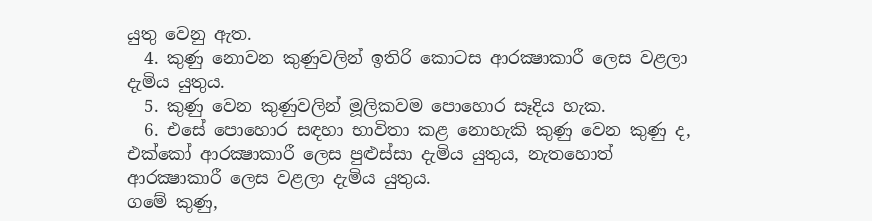යුතු වෙනු ඇත.
  4. කුණු නොවන කුණුවලින් ඉතිරි කොටස ආරක්‍ෂාකාරී ලෙස වළලා දැමිය යුතුය.
  5. කුණු වෙන කුණුවලින් මූලිකවම පොහොර සෑදිය හැක.
  6. එසේ පොහොර සඳහා භාවිතා කළ නොහැකි කුණු වෙන කුණු ද, එක්කෝ ආරක්‍ෂාකාරී ලෙස පුළුස්සා දැමිය යුතුය, නැතහොත් ආරක්‍ෂාකාරී ලෙස වළලා දැමිය යුතුය.
ගමේ කුණු,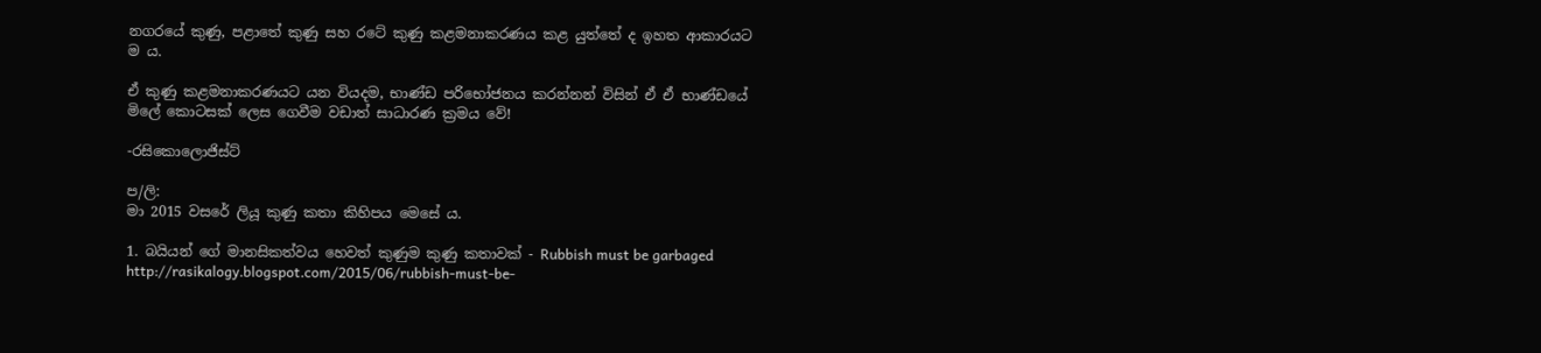නගරයේ කුණු, පළාතේ කුණු සහ රටේ කුණු කළමනාකරණය කළ යුත්තේ ද ඉහත ආකාරයට ම ය.

ඒ කුණු කළමනාකරණයට යන වියදම, භාණ්ඩ පරිභෝජනය කරන්නන් විසින් ඒ ඒ භාණ්ඩයේ මිලේ කොටසක් ලෙස ගෙවීම වඩාත් සාධාරණ ක්‍රමය වේ!

-රසිකොලොජිස්ට්

ප/ලි:
මා 2015 වසරේ ලියූ කුණු කතා කිහිපය මෙසේ ය.

1. බයියන් ගේ මානසිකත්වය හෙවත් කුණුම කුණු කතාවක් - Rubbish must be garbaged
http://rasikalogy.blogspot.com/2015/06/rubbish-must-be-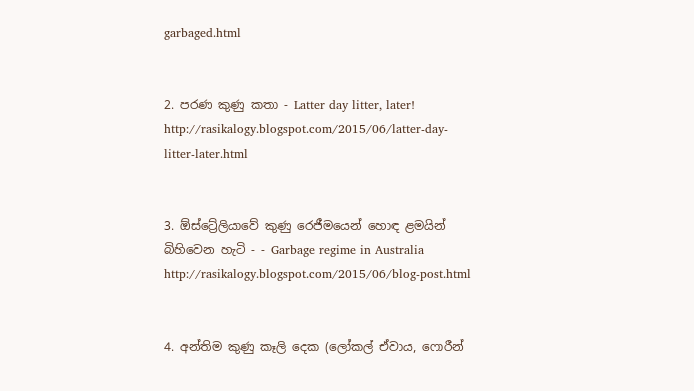garbaged.html


2. පරණ කුණු කතා - Latter day litter, later!
http://rasikalogy.blogspot.com/2015/06/latter-day-litter-later.html


3. ඕස්ට්‍රේලියාවේ කුණු රෙජීමයෙන් හොඳ ළමයින් බිහිවෙන හැටි - - Garbage regime in Australia
http://rasikalogy.blogspot.com/2015/06/blog-post.html


4. අන්තිම කුණු කෑලි දෙක (ලෝකල් ඒවාය, ෆොරීන්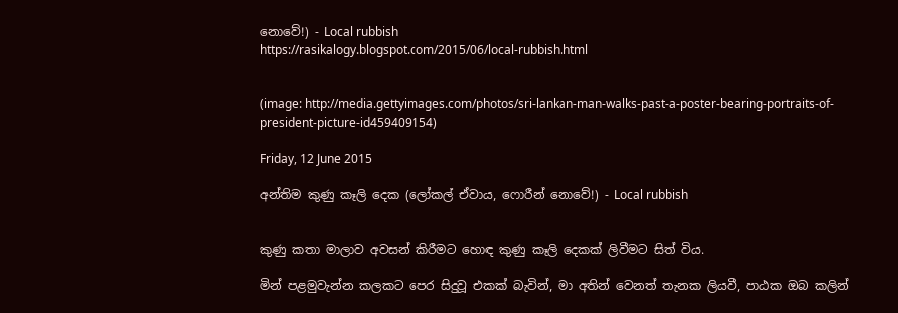නොවේ!) - Local rubbish
https://rasikalogy.blogspot.com/2015/06/local-rubbish.html


(image: http://media.gettyimages.com/photos/sri-lankan-man-walks-past-a-poster-bearing-portraits-of-president-picture-id459409154)

Friday, 12 June 2015

අන්තිම කුණු කෑලි දෙක (ලෝකල් ඒවාය, ෆොරීන් නොවේ!) - Local rubbish


කුණු කතා මාලාව අවසන් කිරීමට හොඳ කුණු කෑලි දෙකක් ලිවීමට සිත් විය.

මින් පළමුවැන්න කලකට පෙර සිදුවූ එකක් බැවින්, මා අතින් වෙනත් තැනක ලියවී, පාඨක ඔබ කලින්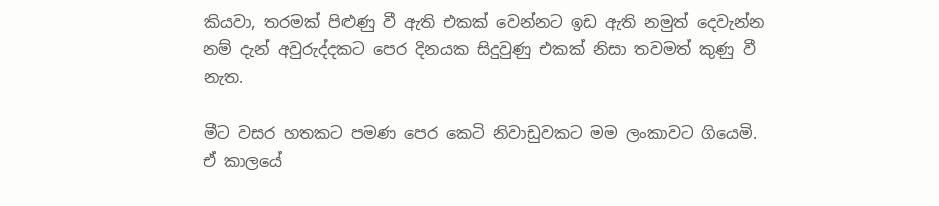කියවා, තරමක් පිළුණු වී ඇති එකක් වෙන්නට ඉඩ ඇති නමුත් දෙවැන්න නම් දැන් අවුරුද්දකට පෙර දිනයක සිදුවුණු එකක් නිසා තවමත් කුණු වී නැත.

මීට වසර හතකට පමණ පෙර කෙටි නිවාඩුවකට මම ලංකාවට ගියෙමි. ඒ කාලයේ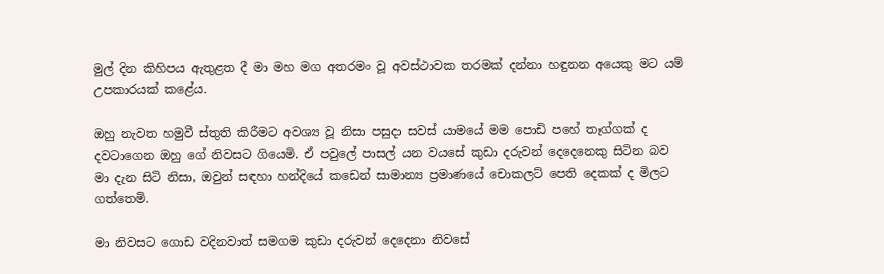මුල් දින කිහිපය ඇතුළත දී මා මහ මග අතරමං වූ අවස්ථාවක තරමක් දන්නා හඳුනන අයෙකු මට යම් උපකාරයක් කළේය.

ඔහු නැවත හමුවී ස්තුති කිරීමට අවශ්‍ය වූ නිසා පසුදා සවස් යාමයේ මම පොඩි පහේ තෑග්ගක් ද දවටාගෙන ඔහු ගේ නිවසට ගියෙමි. ඒ පවුලේ පාසල් යන වයසේ කුඩා දරුවන් දෙදෙනෙකු සිටින බව මා දැන සිටි නිසා, ඔවුන් සඳහා හන්දියේ කඩෙන් සාමාන්‍ය ප්‍රමාණයේ චොකලට් පෙති දෙකක් ද මිලට ගත්තෙමි.

මා නිවසට ගොඩ වදිනවාත් සමගම කුඩා දරුවන් දෙදෙනා නිවසේ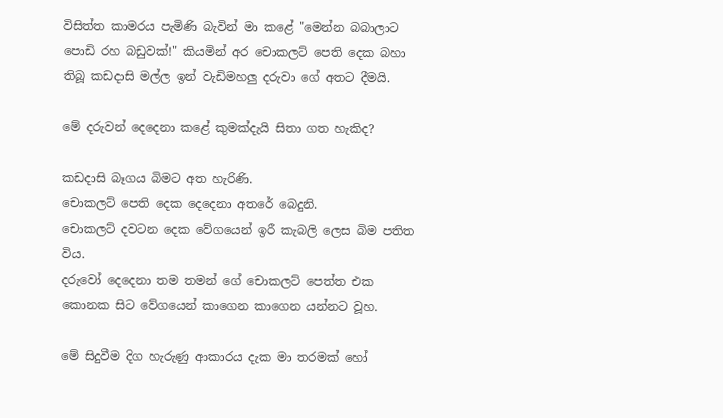විසිත්ත කාමරය පැමිණි බැවින් මා කළේ "මෙන්න බබාලාට පොඩි රහ බඩුවක්!" කියමින් අර චොකලට් පෙති දෙක බහා තිබූ කඩදාසි මල්ල ඉන් වැඩිමහලු දරුවා ගේ අතට දීමයි.

මේ දරුවන් දෙදෙනා කළේ කුමක්දැයි සිතා ගත හැකිද?

කඩදාසි බෑගය බිමට අත හැරිණි.
චොකලට් පෙති දෙක දෙදෙනා අතරේ බෙදුනි.
චොකලට් දවටන දෙක වේගයෙන් ඉරී කැබලි ලෙස බිම පතිත විය.
දරුවෝ දෙදෙනා තම තමන් ගේ චොකලට් පෙත්ත එක කොනක සිට වේගයෙන් කාගෙන කාගෙන යන්නට වූහ.

මේ සිදුවීම දිග හැරුණු ආකාරය දැක මා තරමක් හෝ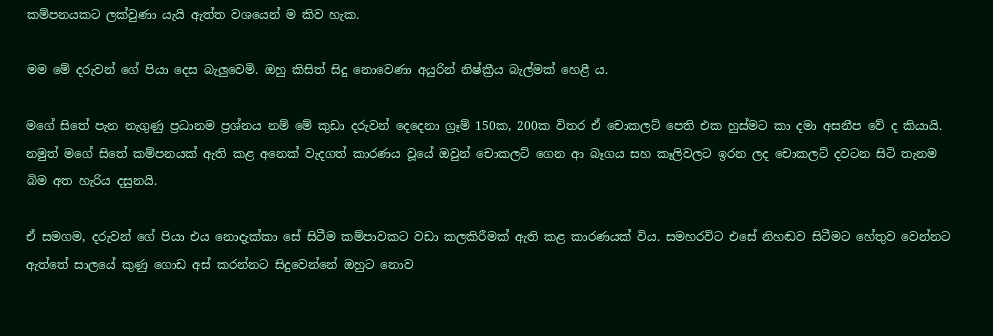කම්පනයකට ලක්වුණා යැයි ඇත්ත වශයෙන් ම කිව හැක.

මම මේ දරුවන් ගේ පියා දෙස බැලුවෙමි. ඔහු කිසිත් සිදු නොවෙණා අයුරින් නිෂ්ක්‍රීය බැල්මක් හෙළී ය.

මගේ සිතේ පැන නැගුණු ප්‍රධානම ප්‍රශ්නය නම් මේ කුඩා දරුවන් දෙදෙනා ග්‍රෑම් 150ක, 200ක විතර ඒ චොකලට් පෙති එක හුස්මට කා දමා අසනීප වේ ද කියායි. නමුත් මගේ සිතේ කම්පනයක් ඇති කළ අනෙක් වැදගත් කාරණය වූයේ ඔවුන් චොකලට් ගෙන ආ බෑගය සහ කෑලිවලට ඉරන ලද චොකලට් දවටන සිටි තැනම බිම අත හැරිය දසුනයි.

ඒ සමගම, දරුවන් ගේ පියා එය නොදැක්කා සේ සිටීම කම්පාවකට වඩා කලකිරීමක් ඇති කළ කාරණයක් විය. සමහරවිට එසේ නිහඬව සිටීමට හේතුව වෙන්නට ඇත්තේ සාලයේ කුණු ගොඩ අස් කරන්නට සිදුවෙන්නේ ඔහුට නොව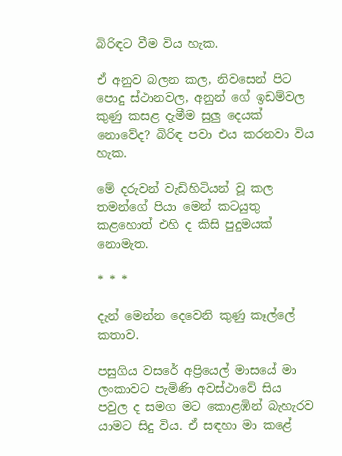බිරිඳට වීම විය හැක.

ඒ අනුව බලන කල, නිවසෙන් පිට පොදු ස්ථානවල, අනුන් ගේ ඉඩම්වල කුණු කසළ දැමීම සුලු දෙයක් නොවේද? බිරිඳ පවා එය කරනවා විය හැක.

මේ දරුවන් වැඩිහිටියන් වූ කල තමන්ගේ පියා මෙන් කටයුතු කළහොත් එහි ද කිසි පුදුමයක් නොමැත.

* * *

දැන් මෙන්න දෙවෙනි කුණු කෑල්ලේ කතාව.

පසුගිය වසරේ අප්‍රියෙල් මාසයේ මා ලංකාවට පැමිණි අවස්ථාවේ සිය පවුල ද සමග මට කොළඹින් බැහැරව යාමට සිදු විය. ඒ සඳහා මා කළේ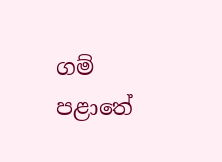ගම් පළාතේ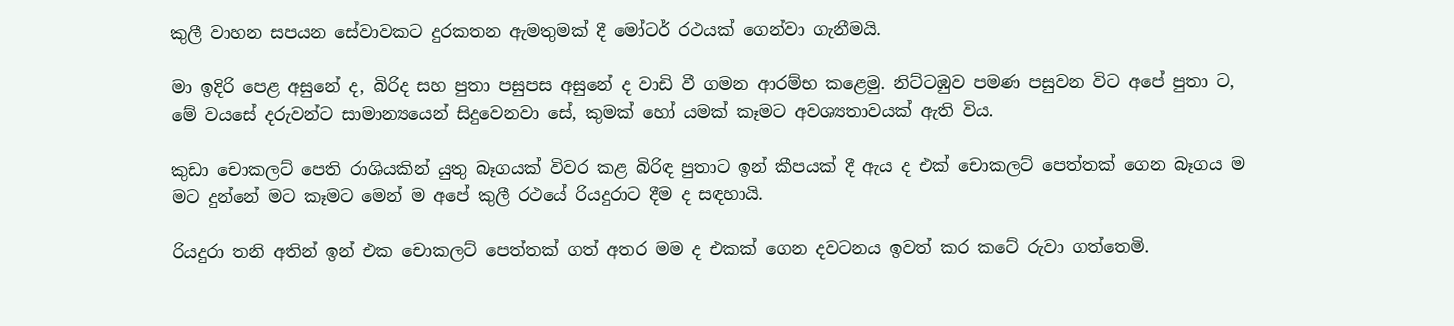කුලී වාහන සපයන සේවාවකට දුරකතන ඇමතුමක් දී මෝටර් රථයක් ගෙන්වා ගැනීමයි.

මා ඉදිරි පෙළ අසුනේ ද, බිරිද සහ පුතා පසුපස අසුනේ ද වාඩි වී ගමන ආරම්භ කළෙමු. නිට්ටඹුව පමණ පසුවන විට අපේ පුතා ට, මේ වයසේ දරුවන්ට සාමාන්‍යයෙන් සිදුවෙනවා සේ, කුමක් හෝ යමක් කෑමට අවශ්‍යතාවයක් ඇති විය.

කුඩා චොකලට් පෙති රාශියකින් යුතු බෑගයක් විවර කළ බිරිඳ පුතාට ඉන් කීපයක් දී ඇය ද එක් චොකලට් පෙත්තක් ගෙන බෑගය ම මට දුන්නේ මට කෑමට මෙන් ම අපේ කුලී රථයේ රියදුරාට දීම ද සඳහායි.

රියදුරා තනි අතින් ඉන් එක චොකලට් පෙත්තක් ගත් අතර මම ද එකක් ගෙන දවටනය ඉවත් කර කටේ රුවා ගත්තෙමි.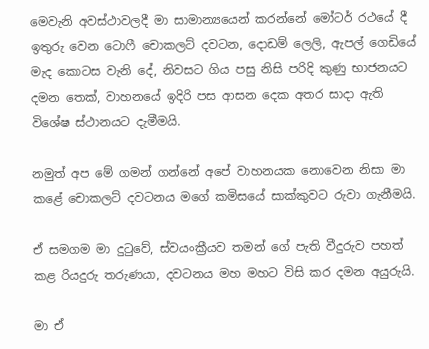මෙවැනි අවස්ථාවලදී මා සාමාන්‍යයෙන් කරන්නේ මෝටර් රථයේ දී ඉතුරු වෙන ටොෆී චොකලට් දවටන, දොඩම් ලෙලි, ඇපල් ගෙඩියේ මැද කොටස වැනි දේ, නිවසට ගිය පසු නිසි පරිදි කුණු භාජනයට දමන තෙක්, වාහනයේ ඉදිරි පස ආසන දෙක අතර සාදා ඇති විශේෂ ස්ථානයට දැමීමයි.

නමුත් අප මේ ගමන් ගන්නේ අපේ වාහනයක නොවෙන නිසා මා කළේ චොකලට් දවටනය මගේ කමිසයේ සාක්කුවට රුවා ගැනීමයි.

ඒ සමගම මා දුටුවේ, ස්වයංක්‍රීයව තමන් ගේ පැති වීදුරුව පහත් කළ රියදුරු තරුණයා, දවටනය මහ මහට විසි කර දමන අයුරුයි.

මා ඒ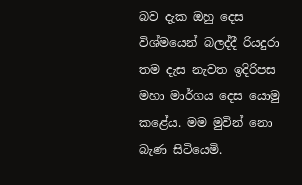බව දැක ඔහු දෙස විශ්මයෙන් බලද්දී රියදුරා තම දැස නැවත ඉදිරිපස මහා මාර්ගය දෙස යොමු කළේය. මම මුවින් නො බැණ සිටියෙමි.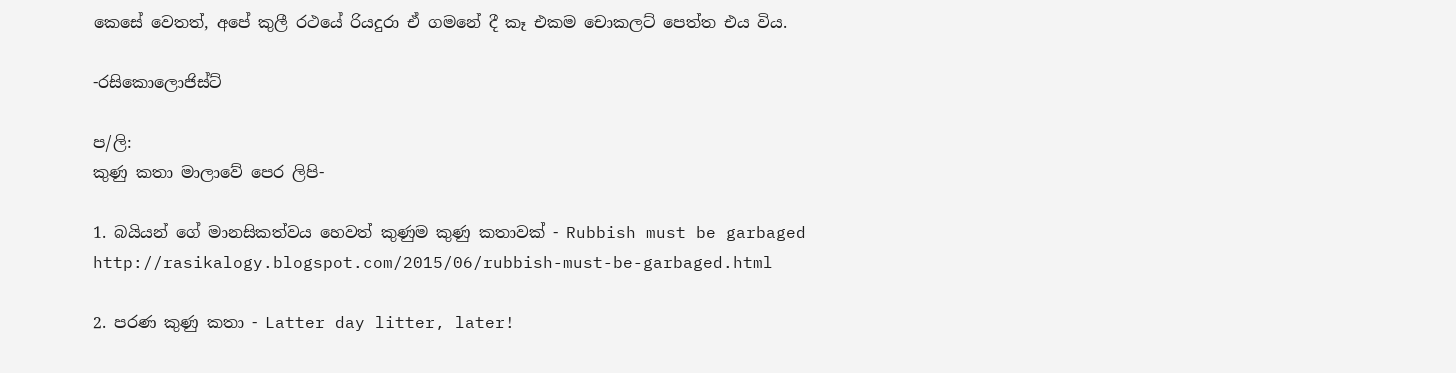කෙසේ වෙතත්, අපේ කුලී රථයේ රියදුරා ඒ ගමනේ දී කෑ එකම චොකලට් පෙත්ත එය විය.

-රසිකොලොජිස්ට්

ප/ලි:
කුණු කතා මාලාවේ පෙර ලිපි-

1. බයියන් ගේ මානසිකත්වය හෙවත් කුණුම කුණු කතාවක් - Rubbish must be garbaged
http://rasikalogy.blogspot.com/2015/06/rubbish-must-be-garbaged.html

2. පරණ කුණු කතා - Latter day litter, later!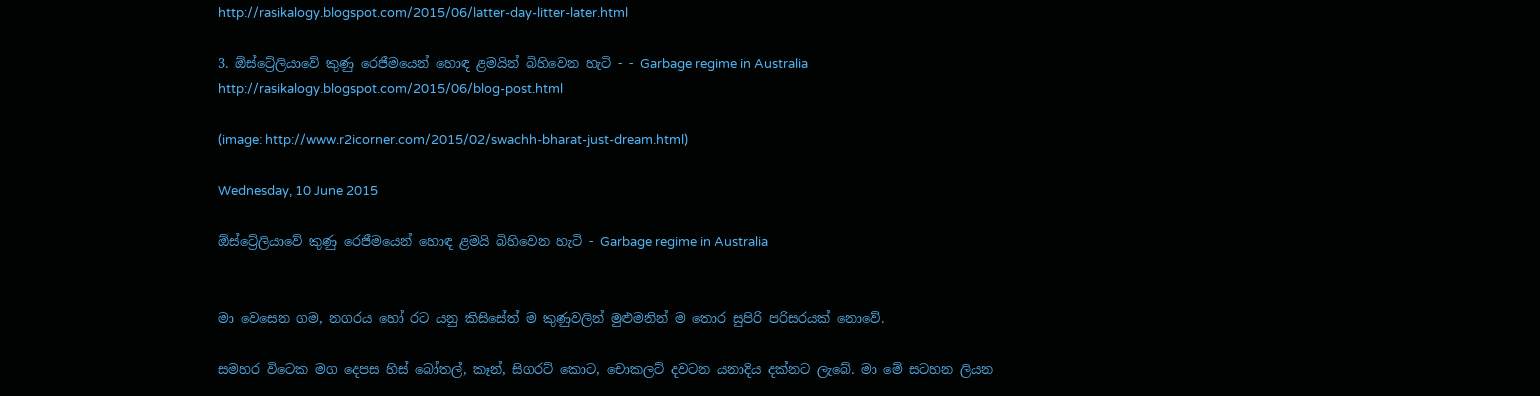http://rasikalogy.blogspot.com/2015/06/latter-day-litter-later.html

3. ඕස්ට්‍රේලියාවේ කුණු රෙජීමයෙන් හොඳ ළමයින් බිහිවෙන හැටි - - Garbage regime in Australia
http://rasikalogy.blogspot.com/2015/06/blog-post.html

(image: http://www.r2icorner.com/2015/02/swachh-bharat-just-dream.html)

Wednesday, 10 June 2015

ඕස්ට්‍රේලියාවේ කුණු රෙජීමයෙන් හොඳ ළමයි බිහිවෙන හැටි - Garbage regime in Australia


මා වෙසෙන ගම, නගරය හෝ රට යනු කිසිසේත් ම කුණුවලින් මුළුමනින් ම තොර සුපිරි පරිසරයක් නොවේ.

සමහර විටෙක මග දෙපස හිස් බෝතල්, කෑන්, සිගරට් කොට, චොකලට් දවටන යනාදිය දක්නට ලැබේ. මා මේ සටහන ලියන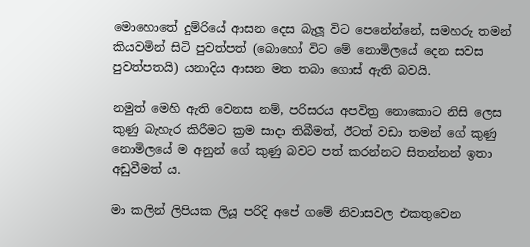මොහොතේ දුම්රියේ ආසන දෙස බැලූ විට පෙනේන්නේ, සමහරු තමන් කියවමින් සිටි පුවත්පත් (බොහෝ විට මේ නොමිලයේ දෙන සවස පුවත්පතයි) යනාදිය ආසන මත තබා ගොස් ඇති බවයි.

නමුත් මෙහි ඇති වෙනස නම්, පරිසරය අපවිත්‍ර නොකොට නිසි ලෙස කුණු බැහැර කිරීමට ක්‍රම සාදා තිබීමත්, ඊටත් වඩා තමන් ගේ කුණු නොමිලයේ ම අනුන් ගේ කුණු බවට පත් කරන්නට සිතන්නන් ඉතා අඩුවීමත් ය.

මා කලින් ලිපියක ලියූ පරිදි අපේ ගමේ නිවාසවල එකතුවෙන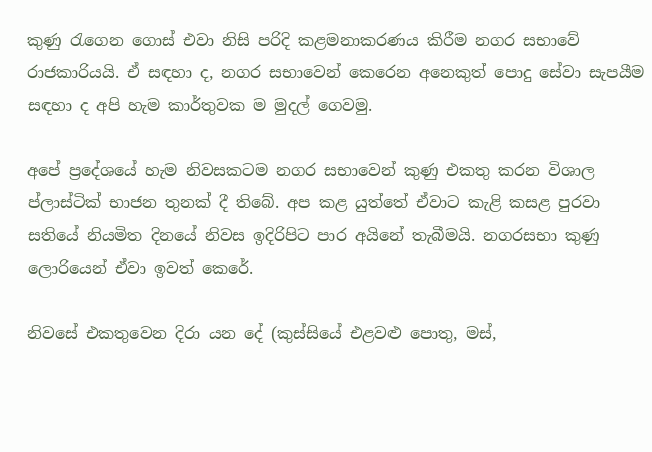කුණු රැගෙන ගොස් එවා නිසි පරිදි කළමනාකරණය කිරීම නගර සභාවේ රාජකාරියයි. ඒ සඳහා ද, නගර සභාවෙන් කෙරෙන අනෙකුත් පොදු සේවා සැපයීම සඳහා ද අපි හැම කාර්තුවක ම මුදල් ගෙවමු.

අපේ ප්‍රදේශයේ හැම නිවසකටම නගර සභාවෙන් කුණු එකතු කරන විශාල ප්ලාස්ටික් භාජන තුනක් දී තිබේ. අප කළ යුත්තේ ඒවාට කැළි කසළ පුරවා සතියේ නියමිත දිනයේ නිවස ඉදිරිපිට පාර අයිනේ තැබීමයි. නගරසභා කුණු ලොරියෙන් ඒවා ඉවත් කෙරේ.

නිවසේ එකතුවෙන දිරා යන දේ (කුස්සියේ එළවළු පොතු, මස්,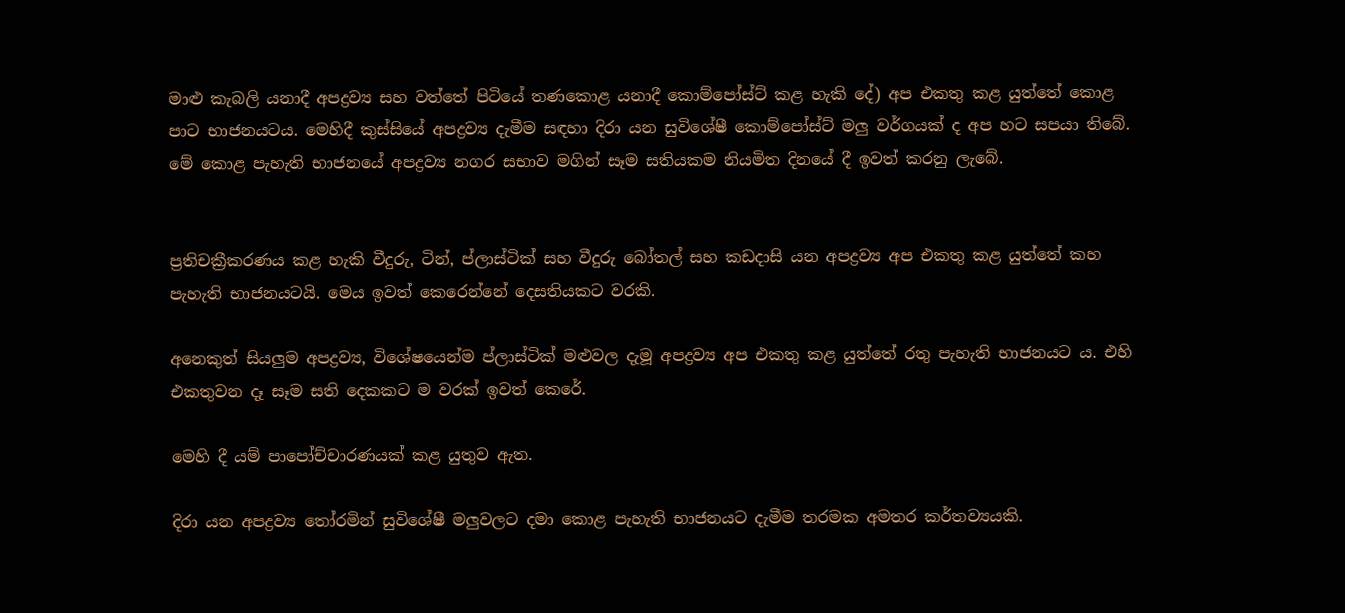මාළු කැබලි යනාදී අපද්‍රව්‍ය සහ වත්තේ පිටියේ තණකොළ යනාදී කොම්පෝස්ට් කළ හැකි දේ) අප එකතු කළ යුත්තේ කොළ පාට භාජනයටය. මෙහිදී කුස්සියේ අපද්‍රව්‍ය දැමීම සඳහා දිරා යන සුවිශේෂී කොම්පෝස්ට් මලු වර්ගයක් ද අප හට සපයා තිබේ. මේ කොළ පැහැති භාජනයේ අපද්‍රව්‍ය නගර සභාව මගින් සෑම සතියකම නියමිත දිනයේ දී ඉවත් කරනු ලැබේ.


ප්‍රතිචක්‍රීකරණය කළ හැකි වීදුරු, ටින්, ප්ලාස්ටික් සහ වීදුරු බෝතල් සහ කඩදාසි යන අපද්‍රව්‍ය අප එකතු කළ යුත්තේ කහ පැහැති භාජනයටයි. මෙය ඉවත් කෙරෙන්නේ දෙසතියකට වරකි.

අනෙකුත් සියලුම අපද්‍රව්‍ය, විශේෂයෙන්ම ප්ලාස්ටික් මළුවල දැමූ අපද්‍රව්‍ය අප එකතු කළ යුත්තේ රතු පැහැති භාජනයට ය. එහි එකතුවන දෑ සෑම සති දෙකකට ම වරක් ඉවත් කෙරේ.

මෙහි දී යම් පාපෝච්චාරණයක් කළ යුතුව ඇත.

දිරා යන අපද්‍රව්‍ය තෝරමින් සුවිශේෂී මලුවලට දමා කොළ පැහැති භාජනයට දැමීම තරමක අමතර කර්තව්‍යයකි.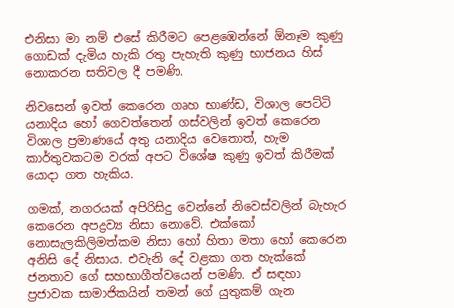එනිසා මා නම් එසේ කිරීමට පෙළඹෙන්නේ ඕනෑම කුණු ගොඩක් දැමිය හැකි රතු පැහැති කුණු භාජනය හිස් නොකරන සතිවල දී පමණි.

නිවසෙන් ඉවත් කෙරෙන ගෘහ භාණ්ඩ, විශාල පෙට්ටි යනාදිය හෝ ගෙවත්තෙන් ගස්වලින් ඉවත් කෙරෙන විශාල ප්‍රමාණයේ අතු යනාදිය වෙතොත්, හැම කාර්තුවකටම වරක් අපට විශේෂ කුණු ඉවත් කිරීමක් යොදා ගත හැකිය.

ගමක්, නගරයක් අපිරිසිදු වෙන්නේ නිවෙස්වලින් බැහැර කෙරෙන අපද්‍රව්‍ය නිසා නොවේ. එක්කෝ නොසැලකිලිමත්කම නිසා හෝ හිතා මතා හෝ කෙරෙන අනිසි දේ නිසාය. එවැනි දේ වළකා ගත හැක්කේ ජනතාව ගේ සහභාගීත්වයෙන් පමණි. ඒ සඳහා ප්‍රජාවක සාමාජිකයින් තමන් ගේ යුතුකම් ගැන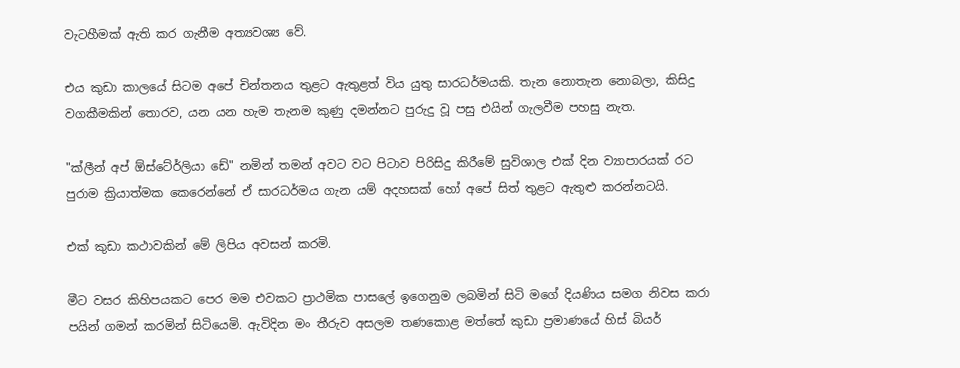වැටහීමක් ඇති කර ගැනීම අත්‍යවශ්‍ය වේ.

එය කුඩා කාලයේ සිටම අපේ චින්තනය තුළට ඇතුළත් විය යුතු සාරධර්මයකි. තැන නොතැන නොබලා, කිසිදු වගකීමකින් තොරව, යන යන හැම තැනම කුණු දමන්නට පුරුදු වූ පසු එයින් ගැලවීම පහසු නැත.

"ක්ලීන් අප් ඕස්ටේ‍ර්ලියා ඩේ" නමින් තමන් අවට වට පිටාව පිරිසිදු කිරීමේ සුවිශාල එක් දින ව්‍යාපාරයක් රට පුරාම ක්‍රියාත්මක කෙරෙන්නේ ඒ සාරධර්මය ගැන යම් අදහසක් හෝ අපේ සිත් තුළට ඇතුළු කරන්නටයි.

එක් කුඩා කථාවකින් මේ ලිපිය අවසන් කරමි.

මීට වසර කිහිපයකට පෙර මම එවකට ප්‍රාථමික පාසලේ ඉගෙනුම ලබමින් සිටි මගේ දියණිය සමග නිවස කරා පයින් ගමන් කරමින් සිටියෙමි. ඇවිදින මං තීරුව අසලම තණකොළ මත්තේ කුඩා ප්‍රමාණයේ හිස් බියර්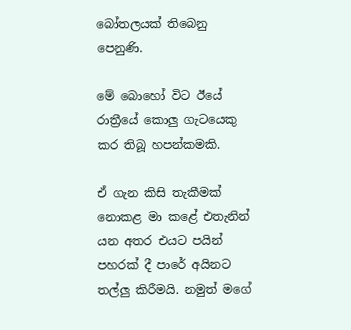බෝතලයක් තිබෙනු පෙනුණි.

මේ බොහෝ විට ඊයේ රාත්‍රීයේ කොලු ගැටයෙකු කර තිබූ හපන්කමකි.

ඒ ගැන කිසි තැකීමක් නොකළ මා කළේ එතැනින් යන අතර එයට පයින් පහරක් දී පාරේ අයිනට තල්ලු කිරීමයි. නමුත් මගේ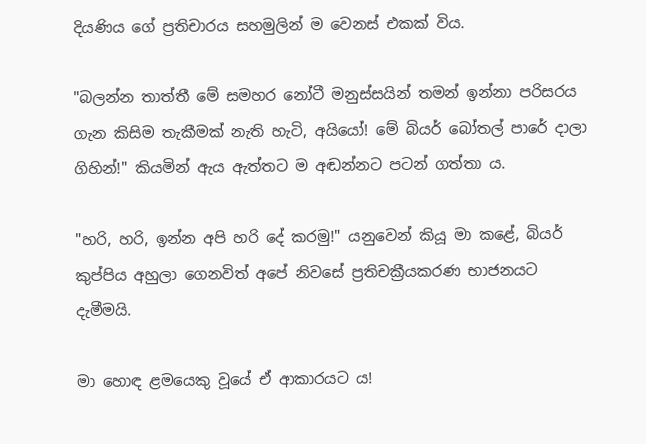දියණිය ගේ ප්‍රතිචාරය සහමුලින් ම වෙනස් එකක් විය.

"බලන්න තාත්තී මේ සමහර නෝටී මනුස්සයින් තමන් ඉන්නා පරිසරය ගැන කිසිම තැකීමක් නැති හැටි, අයියෝ! මේ බියර් බෝතල් පාරේ දාලා ගිහින්!" කියමින් ඇය ඇත්තට ම අඬන්නට පටන් ගත්තා ය.

"හරි, හරි, ඉන්න අපි හරි දේ කරමු!" යනුවෙන් කියූ මා කළේ, බියර් කුප්පිය අහුලා ගෙනවිත් අපේ නිවසේ ප්‍රතිචක්‍රීයකරණ භාජනයට දැමීමයි.

මා හොඳ ළමයෙකු වූයේ ඒ ආකාරයට ය!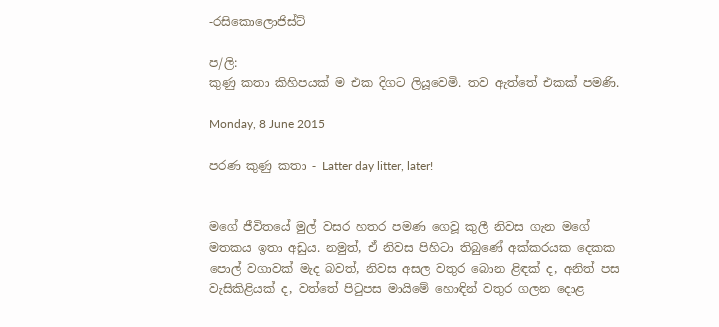-රසිකොලොජිස්ට්

ප/ලි:
කුණු කතා කිහිපයක් ම එක දිගට ලියූවෙමි. තව ඇත්තේ එකක් පමණි.

Monday, 8 June 2015

පරණ කුණු කතා - Latter day litter, later!


මගේ ජීවිතයේ මුල් වසර හතර පමණ ගෙවූ කුලී නිවස ගැන මගේ මතකය ඉතා අඩුය. නමුත්, ඒ නිවස පිහිටා තිබුණේ අක්කරයක දෙකක පොල් වගාවක් මැද බවත්, නිවස අසල වතුර බොන ළිඳක් ද, අනිත් පස වැසිකිළියක් ද, වත්තේ පිටුපස මායිමේ හොඳින් වතුර ගලන දොළ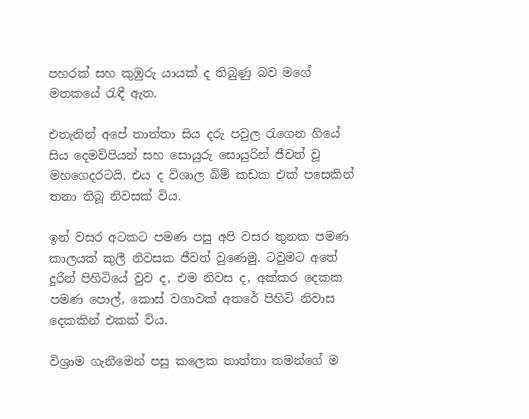පහරක් සහ කුඹුරු යායක් ද තිබුණු බව මගේ මතකයේ රැඳී ඇත.

එතැනින් අපේ තාත්තා සිය දරු පවුල රැගෙන ගියේ සිය දෙමව්පියන් සහ සොයුරු සොයුරින් ජීවත් වූ මහගෙදරටයි. එය ද විශාල බිම් කඩක එක් පසෙකින් තනා තිබූ නිවසක් විය.

ඉන් වසර අටකට පමණ පසු අපි වසර තුනක පමණ කාලයක් කුලී නිවසක ජීවත් වුණෙමු. ටවුමට අතේ දුරින් පිහිටියේ වුව ද, එම නිවස ද, අක්කර දෙකක පමණ පොල්, කොස් වගාවක් අතරේ පිහිටි නිවාස දෙකකින් එකක් විය.

විශ්‍රාම ගැනීමෙන් පසු කලෙක තාත්තා තමන්ගේ ම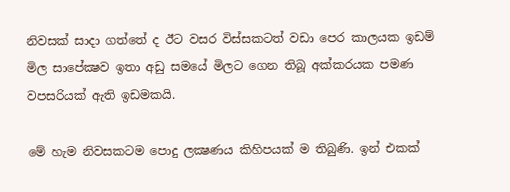නිවසක් සාදා ගත්තේ ද ඊට වසර විස්සකටත් වඩා පෙර කාලයක ඉඩම් මිල සාපේක්‍ෂව ඉතා අඩු සමයේ මිලට ගෙන තිබූ අක්කරයක පමණ වපසරියක් ඇති ඉඩමකයි.

මේ හැම නිවසකටම පොදු ලක්‍ෂණය කිහිපයක් ම තිබුණි. ඉන් එකක්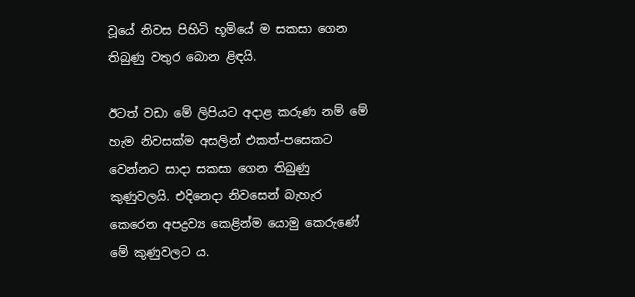වූයේ නිවස පිහිටි භූමියේ ම සකසා ගෙන තිබුණු වතුර බොන ළිඳයි.

ඊටත් වඩා මේ ලිපියට අදාළ කරුණ නම් මේ හැම නිවසක්ම අසලින් එකත්-පසෙකට වෙන්නට සාදා සකසා ගෙන තිබුණු කුණුවලයි. එදිනෙදා නිවසෙන් බැහැර කෙරෙන අපද්‍රව්‍ය කෙළින්ම යොමු කෙරුණේ මේ කුණුවලට ය.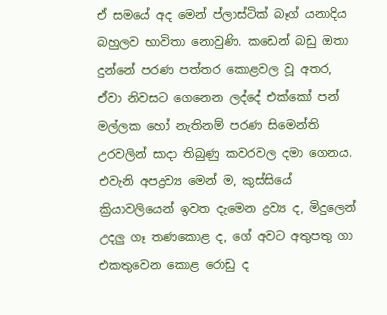ඒ සමයේ අද මෙන් ප්ලාස්ටික් බෑග් යනාදිය බහුලව භාවිතා නොවුණි. කඩෙන් බඩු ඔතා දුන්නේ පරණ පත්තර කොළවල වූ අතර, ඒවා නිවසට ගෙනෙන ලද්දේ එක්කෝ පන් මල්ලක හෝ නැතිනම් පරණ සිමෙන්ති උරවලින් සාදා තිබුණු කවරවල දමා ගෙනය. එවැනි අපද්‍රව්‍ය මෙන් ම, කුස්සියේ ක්‍රියාවලියෙන් ඉවත දැමෙන ද්‍රව්‍ය ද, මිදුලෙන් උදලු ගෑ තණකොළ ද, ගේ අවට අතුපතු ගා එකතුවෙන කොළ රොඩු ද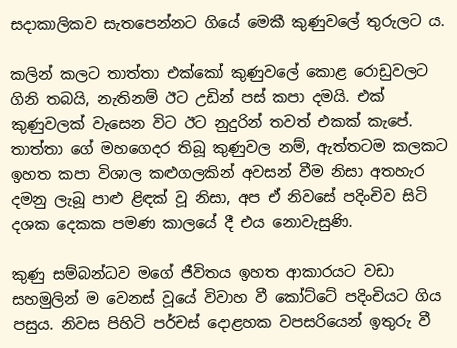සදාකාලිකව සැතපෙන්නට ගියේ මෙකී කුණුවලේ තුරුලට ය.

කලින් කලට තාත්තා එක්කෝ කුණුවලේ කොළ රොඩුවලට ගිනි තබයි, නැතිනම් ඊට උඩින් පස් කපා දමයි. එක් කුණුවලක් වැසෙන විට ඊට නුදුරින් තවත් එකක් කැපේ. තාත්තා ගේ මහගෙදර තිබූ කුණුවල නම්, ඇත්තටම කලකට ඉහත කපා විශාල කළුගලකින් අවසන් වීම නිසා අතහැර දමනු ලැබූ පාළු ළිඳක් වූ නිසා, අප ඒ නිවසේ පදිංචිව සිටි දශක දෙකක පමණ කාලයේ දී එය නොවැසුණි.

කුණු සම්බන්ධව මගේ ජීවිතය ඉහත ආකාරයට වඩා සහමුලින් ම වෙනස් වූයේ විවාහ වී කෝට්ටේ පදිංචියට ගිය පසුය. නිවස පිහිටි පර්චස් දොළහක වපසරියෙන් ඉතුරු වී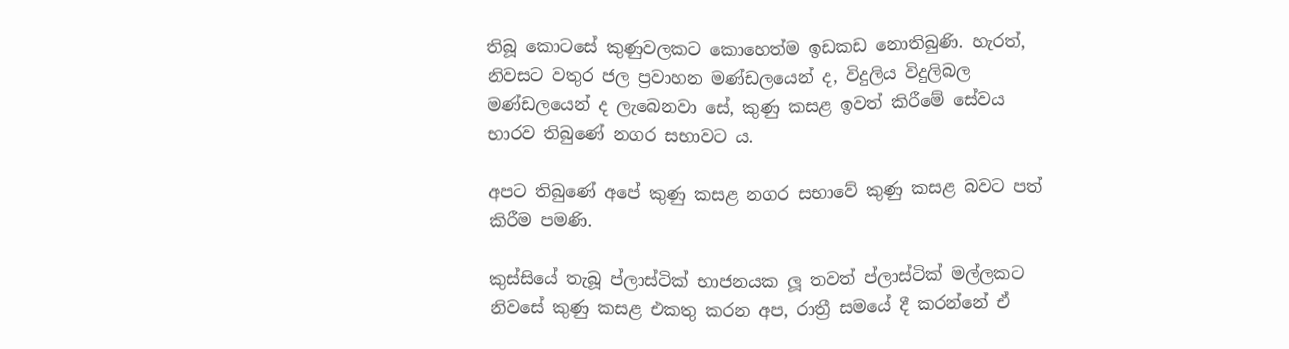තිබූ කොටසේ කුණුවලකට කොහෙත්ම ඉඩකඩ නොතිබුණි. හැරත්, නිවසට වතුර ජල ප්‍රවාහන මණ්ඩලයෙන් ද, විදුලිය විදුලිබල මණ්ඩලයෙන් ද ලැබෙනවා සේ, කුණු කසළ ඉවත් කිරීමේ සේවය භාරව තිබුණේ නගර සභාවට ය.

අපට තිබුණේ අපේ කුණු කසළ නගර සභාවේ කුණු කසළ බවට පත් කිරීම පමණි.

කුස්සියේ තැබූ ප්ලාස්ටික් භාජනයක ලූ තවත් ප්ලාස්ටික් මල්ලකට නිවසේ කුණු කසළ එකතු කරන අප, රාත්‍රී සමයේ දී කරන්නේ ඒ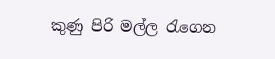කුණු පිරි මල්ල රැගෙන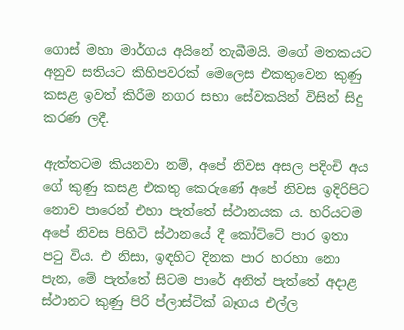ගොස් මහා මාර්ගය අයිනේ තැබීමයි. මගේ මතකයට අනුව සතියට කිහිපවරක් මෙලෙස එකතුවෙන කුණු කසළ ඉවත් කිරීම නගර සභා සේවකයින් විසින් සිදු කරණ ලදී.

ඇත්තටම කියනවා නම්, අපේ නිවස අසල පදිංචි අය ගේ කුණු කසළ එකතු කෙරුණේ අපේ නිවස ඉදිරිපිට නොව පාරෙන් එහා පැත්තේ ස්ථානයක ය. හරියටම අපේ නිවස පිහිටි ස්ථානයේ දී කෝට්ටේ පාර ඉතා පටු විය. එ නිසා, ඉඳහිට දිනක පාර හරහා නො පැන, මේ පැත්තේ සිටම පාරේ අනිත් පැත්තේ අදාළ ස්ථානට කුණු පිරි ප්ලාස්ටික් බෑගය එල්ල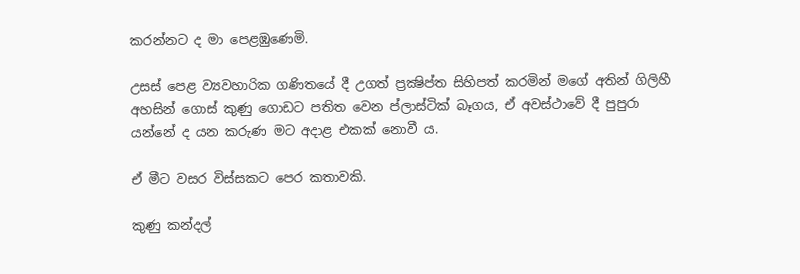කරන්නට ද මා පෙළඹුණෙමි.

උසස් පෙළ ව්‍යවහාරික ගණිතයේ දී උගත් ප්‍රක්‍ෂිප්ත සිහිපත් කරමින් මගේ අතින් ගිලිහී අහසින් ගොස් කුණු ගොඩට පතිත වෙන ප්ලාස්ටික් බෑගය, ඒ අවස්ථාවේ දී පුපුරා යන්නේ ද යන කරුණ මට අදාළ එකක් නොවී ය.

ඒ මීට වසර විස්සකට පෙර කතාවකි.

කුණු කන්දල්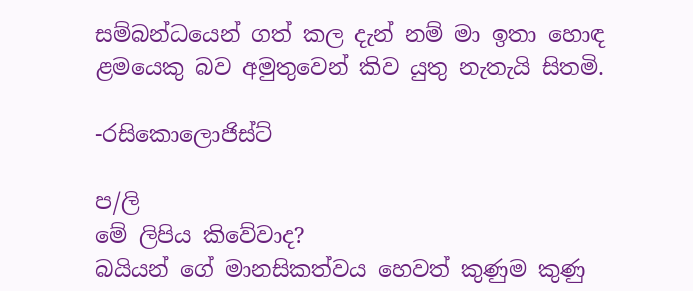සම්බන්ධයෙන් ගත් කල දැන් නම් මා ඉතා හොඳ ළමයෙකු බව අමුතුවෙන් කිව යුතු නැතැයි සිතමි.

-රසිකොලොජිස්ට්

ප/ලි
මේ ලිපිය කිවේවාද?
බයියන් ගේ මානසිකත්වය හෙවත් කුණුම කුණු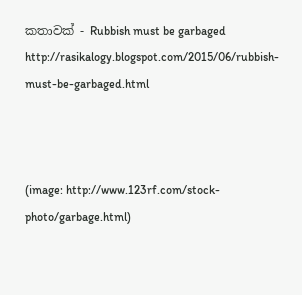කතාවක් - Rubbish must be garbaged
http://rasikalogy.blogspot.com/2015/06/rubbish-must-be-garbaged.html



(image: http://www.123rf.com/stock-photo/garbage.html)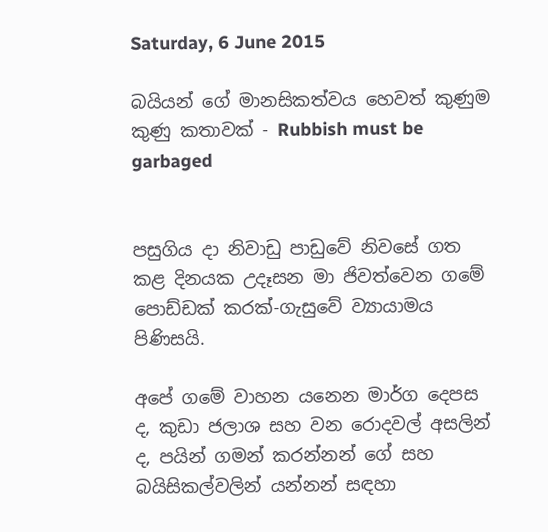Saturday, 6 June 2015

බයියන් ගේ මානසිකත්වය හෙවත් කුණුම කුණු කතාවක් - Rubbish must be garbaged


පසුගිය දා නිවාඩු පාඩුවේ නිවසේ ගත කළ දිනයක උදෑසන මා ජිවත්වෙන ගමේ පොඩ්ඩක් කරක්-ගැසුවේ ව්‍යායාමය පිණිසයි.

අපේ ගමේ වාහන යනෙන මාර්ග දෙපස ද, කුඩා ජලාශ සහ වන රොදවල් අසලින් ද, පයින් ගමන් කරන්නන් ගේ සහ බයිසිකල්වලින් යන්නන් සඳහා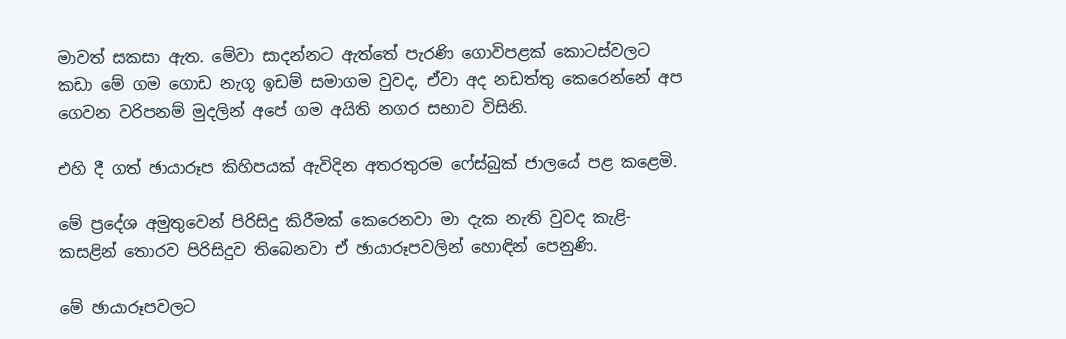මාවත් සකසා ඇත. මේවා සාදන්නට ඇත්තේ පැරණි ගොවිපළක් කොටස්වලට කඩා මේ ගම ගොඩ නැගූ ඉඩම් සමාගම වුවද, ඒවා අද නඩත්තු කෙරෙන්නේ අප ගෙවන වරිපනම් මුදලින් අපේ ගම අයිති නගර සභාව විසිනි.

එහි දී ගත් ඡායාරූප කිහිපයක් ඇවිදින අතරතුරම ෆේස්බුක් ජාලයේ පළ කළෙමි.

මේ ප්‍රදේශ අමුතුවෙන් පිරිසිදු කිරීමක් කෙරෙනවා මා දැක නැති වුවද කැළි-කසළින් තොරව පිරිසිදුව තිබෙනවා ඒ ඡායාරූපවලින් හොඳින් පෙනුණි.

මේ ඡායාරූපවලට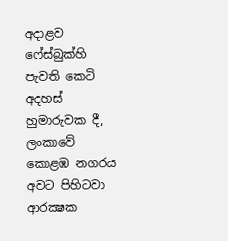අදාළව ෆේස්බුක්හි පැවති කෙටි අදහස් හුමාරුවක දී, ලංකාවේ කොළඹ නගරය අවට පිහිටවා ආරක්‍ෂක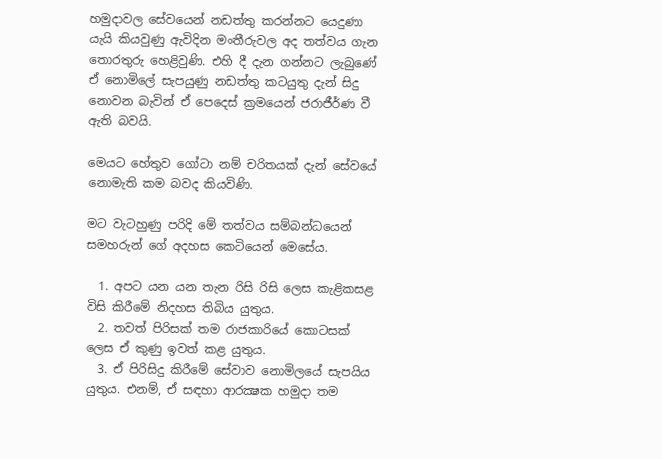හමුදාවල සේවයෙන් නඩත්තු කරන්නට යෙදුණා යැයි කියවුණු ඇවිදින මංතීරුවල අද තත්වය ගැන තොරතුරු හෙළිවුණි. එහි දී දැන ගන්නට ලැබුණේ ඒ නොමිලේ සැපයුණු නඩත්තු කටයුතු දැන් සිදු නොවන බැවින් ඒ පෙදෙස් ක්‍රමයෙන් ජරාජීර්ණ වී ඇති බවයි.

මෙයට හේතුව ගෝටා නම් චරිතයක් දැන් සේවයේ නොමැති කම බවද කියවිණි.

මට වැටහුණු පරිදි මේ තත්වය සම්බන්ධයෙන් සමහරුන් ගේ අදහස කෙටියෙන් මෙසේය.

  1. අපට යන යන තැන රිසි රිසි ලෙස කැළිකසළ විසි කිරීමේ නිදහස තිබිය යුතුය.
  2. තවත් පිරිසක් තම රාජකාරියේ කොටසක් ලෙස ඒ කුණු ඉවත් කළ යුතුය.
  3. ඒ පිරිසිදු කිරීමේ සේවාව නොමිලයේ සැපයිය යුතුය. එනම්, ඒ සඳහා ආරක්‍ෂක හමුදා තම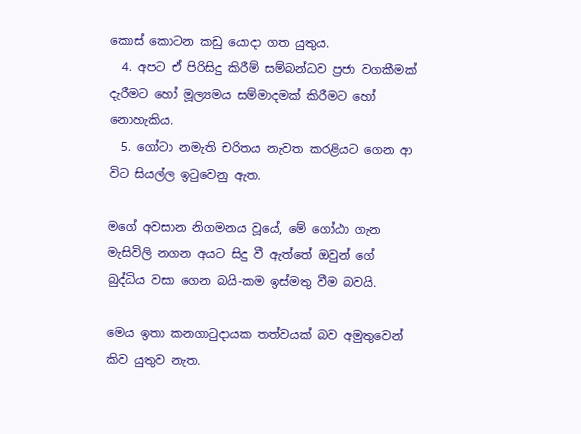කොස් කොටන කඩු යොදා ගත යුතුය.
  4. අපට ඒ පිරිසිදු කිරීම් සම්බන්ධව ප්‍රජා වගකීමක් දැරීමට හෝ මූල්‍යමය සම්මාදමක් කිරීමට හෝ නොහැකිය.
  5. ගෝටා නමැති චරිතය නැවත කරළියට ගෙන ආ විට සියල්ල ඉටුවෙනු ඇත.

මගේ අවසාන නිගමනය වූයේ, මේ ගෝඨා ගැන මැසිවිලි නගන අයට සිදු වී ඇත්තේ ඔවුන් ගේ බුද්ධිය වසා ගෙන බයි-කම ඉස්මතු වීම බවයි.

මෙය ඉතා කනගාටුදායක තත්වයක් බව අමුතුවෙන් කිව යුතුව නැත.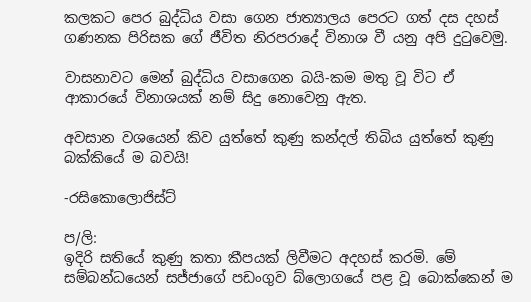කලකට පෙර බුද්ධිය වසා ගෙන ජාත්‍යාලය පෙරට ගත් දස දහස් ගණනක පිරිසක ගේ ජීවිත නිරපරාදේ විනාශ වී යනු අපි දුටුවෙමු.

වාසනාවට මෙන් බුද්ධිය වසාගෙන බයි-කම මතු වූ විට ඒ ආකාරයේ විනාශයක් නම් සිදු නොවෙනු ඇත.

අවසාන වශයෙන් කිව යුත්තේ කුණු කන්දල් තිබිය යුත්තේ කුණු බක්කියේ ම බවයි!

-රසිකොලොජිස්ට්

ප/ලි:
ඉදිරි සතියේ කුණු කතා කීපයක් ලිවීමට අදහස් කරමි. මේ සම්බන්ධයෙන් සජ්ජාගේ පඩංගුව බ්ලොගයේ පළ වූ බොක්කෙන් ම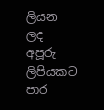ලියන ලද අපූරු ලිපියකට පාර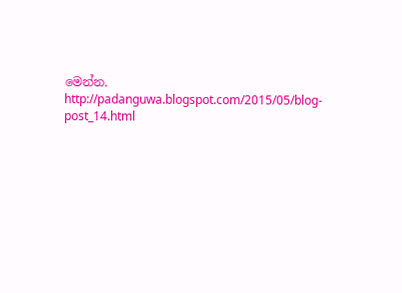මෙන්න.
http://padanguwa.blogspot.com/2015/05/blog-post_14.html